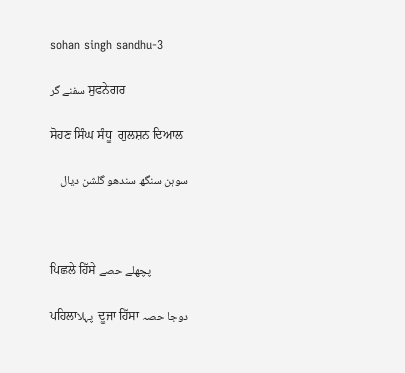sohan singh sandhu-3

سفنے گر ਸੁਫਨੇਗਰ

ਸੋਹਣ ਸਿੰਘ ਸੰਧੂ  ਗੁਲਸ਼ਨ ਦਿਆਲ

سوہن سنگھ سندھو گلشن دیال



ਪਿਛਲੇ ਹਿੱਸੇ پچھلے حصے

ਪਹਿਲਾپہلا  ਦੂਜਾ ਹਿੱਸਾ دوجا حصہ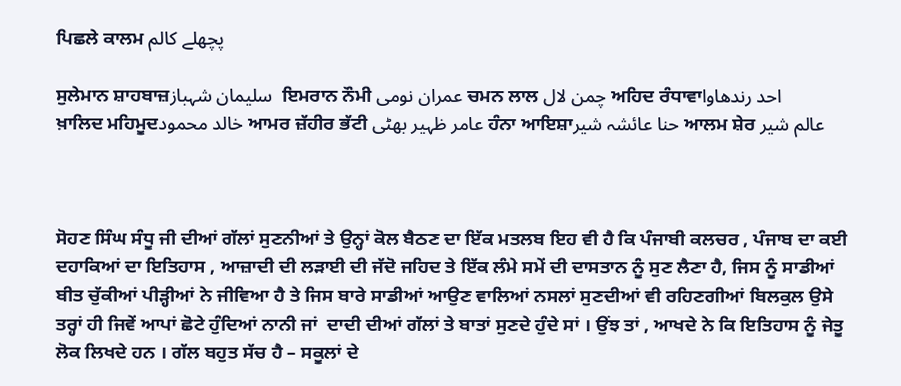ਪਿਛਲੇ ਕਾਲਮ پچھلے کالم

ਸੁਲੇਮਾਨ ਸ਼ਾਹਬਾਜ਼سلیمان شہباز  ਇਮਰਾਨ ਨੌਮੀ عمران نومی ਚਮਨ ਲਾਲ چمن لال ਅਹਿਦ ਰੰਧਾਵਾاحد رندھاوا
ਖ਼ਾਲਿਦ ਮਹਿਮੂਦخالد محمود ਆਮਰ ਜ਼ੱਹੀਰ ਭੱਟੀ عامر ظہیر بھٹی ਹੰਨਾ ਆਇਸ਼ਾحنا عائشہ شیر ਆਲਮ ਸ਼ੇਰ عالم شیر



ਸੋਹਣ ਸਿੰਘ ਸੰਧੂ ਜੀ ਦੀਆਂ ਗੱਲਾਂ ਸੁਣਨੀਆਂ ਤੇ ਉਨ੍ਹਾਂ ਕੋਲ ਬੈਠਣ ਦਾ ਇੱਕ ਮਤਲਬ ਇਹ ਵੀ ਹੈ ਕਿ ਪੰਜਾਬੀ ਕਲਚਰ , ਪੰਜਾਬ ਦਾ ਕਈ ਦਹਾਕਿਆਂ ਦਾ ਇਤਿਹਾਸ , ਆਜ਼ਾਦੀ ਦੀ ਲੜਾਈ ਦੀ ਜੱਦੋ ਜਹਿਦ ਤੇ ਇੱਕ ਲੰਮੇ ਸਮੇਂ ਦੀ ਦਾਸਤਾਨ ਨੂੰ ਸੁਣ ਲੈਣਾ ਹੈ, ਜਿਸ ਨੂੰ ਸਾਡੀਆਂ ਬੀਤ ਚੁੱਕੀਆਂ ਪੀੜ੍ਹੀਆਂ ਨੇ ਜੀਵਿਆ ਹੈ ਤੇ ਜਿਸ ਬਾਰੇ ਸਾਡੀਆਂ ਆਉਣ ਵਾਲਿਆਂ ਨਸਲਾਂ ਸੁਣਦੀਆਂ ਵੀ ਰਹਿਣਗੀਆਂ ਬਿਲਕੁਲ ਉਸੇ ਤਰ੍ਹਾਂ ਹੀ ਜਿਵੇਂ ਆਪਾਂ ਛੋਟੇ ਹੁੰਦਿਆਂ ਨਾਨੀ ਜਾਂ  ਦਾਦੀ ਦੀਆਂ ਗੱਲਾਂ ਤੇ ਬਾਤਾਂ ਸੁਣਦੇ ਹੁੰਦੇ ਸਾਂ । ਉਂਝ ਤਾਂ , ਆਖਦੇ ਨੇ ਕਿ ਇਤਿਹਾਸ ਨੂੰ ਜੇਤੂ ਲੋਕ ਲਿਖਦੇ ਹਨ । ਗੱਲ ਬਹੁਤ ਸੱਚ ਹੈ – ਸਕੂਲਾਂ ਦੇ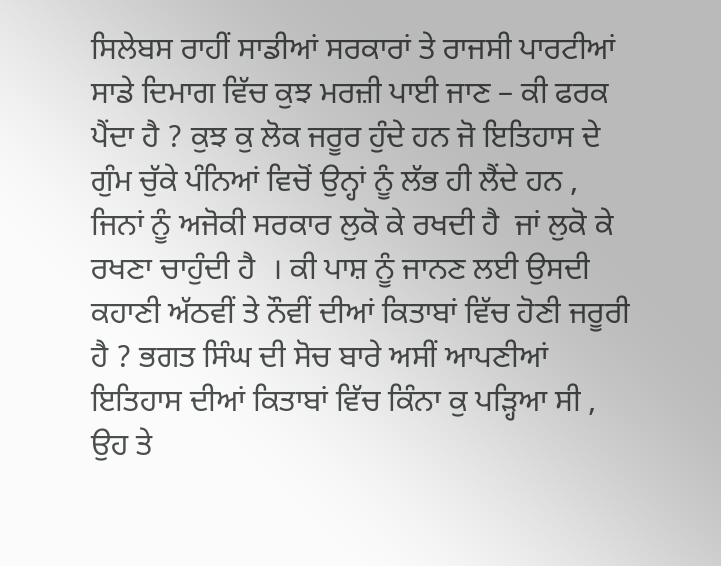ਸਿਲੇਬਸ ਰਾਹੀਂ ਸਾਡੀਆਂ ਸਰਕਾਰਾਂ ਤੇ ਰਾਜਸੀ ਪਾਰਟੀਆਂ ਸਾਡੇ ਦਿਮਾਗ ਵਿੱਚ ਕੁਝ ਮਰਜ਼ੀ ਪਾਈ ਜਾਣ – ਕੀ ਫਰਕ ਪੈਂਦਾ ਹੈ ? ਕੁਝ ਕੁ ਲੋਕ ਜਰੂਰ ਹੁੰਦੇ ਹਨ ਜੋ ਇਤਿਹਾਸ ਦੇ ਗੁੰਮ ਚੁੱਕੇ ਪੰਨਿਆਂ ਵਿਚੋਂ ਉਨ੍ਹਾਂ ਨੂੰ ਲੱਭ ਹੀ ਲੈਂਦੇ ਹਨ ,  ਜਿਨਾਂ ਨੂੰ ਅਜੋਕੀ ਸਰਕਾਰ ਲੁਕੋ ਕੇ ਰਖਦੀ ਹੈ  ਜਾਂ ਲੁਕੋ ਕੇ ਰਖਣਾ ਚਾਹੁੰਦੀ ਹੈ  । ਕੀ ਪਾਸ਼ ਨੂੰ ਜਾਨਣ ਲਈ ਉਸਦੀ ਕਹਾਣੀ ਅੱਠਵੀਂ ਤੇ ਨੌਵੀਂ ਦੀਆਂ ਕਿਤਾਬਾਂ ਵਿੱਚ ਹੋਣੀ ਜਰੂਰੀ ਹੈ ? ਭਗਤ ਸਿੰਘ ਦੀ ਸੋਚ ਬਾਰੇ ਅਸੀਂ ਆਪਣੀਆਂ ਇਤਿਹਾਸ ਦੀਆਂ ਕਿਤਾਬਾਂ ਵਿੱਚ ਕਿੰਨਾ ਕੁ ਪੜ੍ਹਿਆ ਸੀ , ਉਹ ਤੇ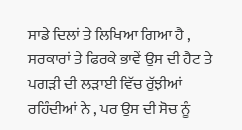ਸਾਡੇ ਦਿਲਾਂ ਤੇ ਲਿਖਿਆ ਗਿਆ ਹੈ , ਸਰਕਾਰਾਂ ਤੇ ਫਿਰਕੇ ਭਾਵੇਂ ਉਸ ਦੀ ਹੈਟ ਤੇ ਪਗੜੀ ਦੀ ਲੜਾਈ ਵਿੱਚ ਰੁੱਝੀਆਂ ਰਹਿੰਦੀਆਂ ਨੇ , ਪਰ ਉਸ ਦੀ ਸੋਚ ਨੂੰ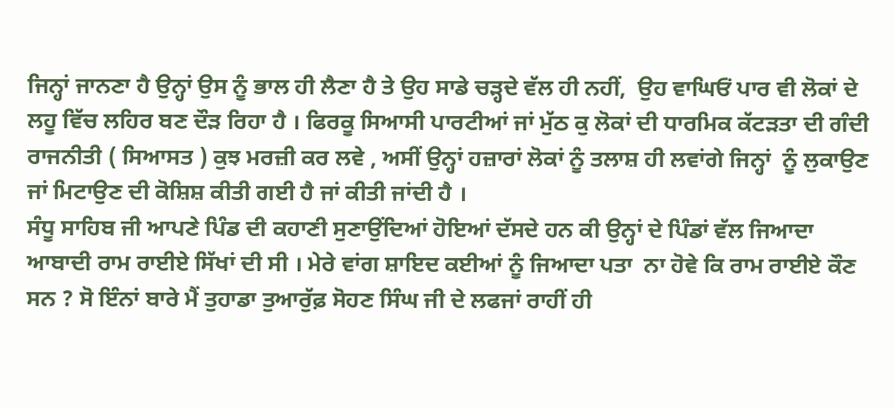ਜਿਨ੍ਹਾਂ ਜਾਨਣਾ ਹੈ ਉਨ੍ਹਾਂ ਉਸ ਨੂੰ ਭਾਲ ਹੀ ਲੈਣਾ ਹੈ ਤੇ ਉਹ ਸਾਡੇ ਚੜ੍ਹਦੇ ਵੱਲ ਹੀ ਨਹੀਂ,  ਉਹ ਵਾਘਿਓਂ ਪਾਰ ਵੀ ਲੋਕਾਂ ਦੇ ਲਹੂ ਵਿੱਚ ਲਹਿਰ ਬਣ ਦੌੜ ਰਿਹਾ ਹੈ । ਫਿਰਕੂ ਸਿਆਸੀ ਪਾਰਟੀਆਂ ਜਾਂ ਮੁੱਠ ਕੁ ਲੋਕਾਂ ਦੀ ਧਾਰਮਿਕ ਕੱਟੜਤਾ ਦੀ ਗੰਦੀ ਰਾਜਨੀਤੀ ( ਸਿਆਸਤ ) ਕੁਝ ਮਰਜ਼ੀ ਕਰ ਲਵੇ , ਅਸੀਂ ਉਨ੍ਹਾਂ ਹਜ਼ਾਰਾਂ ਲੋਕਾਂ ਨੂੰ ਤਲਾਸ਼ ਹੀ ਲਵਾਂਗੇ ਜਿਨ੍ਹਾਂ  ਨੂੰ ਲੁਕਾਉਣ ਜਾਂ ਮਿਟਾਉਣ ਦੀ ਕੋਸ਼ਿਸ਼ ਕੀਤੀ ਗਈ ਹੈ ਜਾਂ ਕੀਤੀ ਜਾਂਦੀ ਹੈ ।
ਸੰਧੂ ਸਾਹਿਬ ਜੀ ਆਪਣੇ ਪਿੰਡ ਦੀ ਕਹਾਣੀ ਸੁਣਾਉਂਦਿਆਂ ਹੋਇਆਂ ਦੱਸਦੇ ਹਨ ਕੀ ਉਨ੍ਹਾਂ ਦੇ ਪਿੰਡਾਂ ਵੱਲ ਜਿਆਦਾ ਆਬਾਦੀ ਰਾਮ ਰਾਈਏ ਸਿੱਖਾਂ ਦੀ ਸੀ । ਮੇਰੇ ਵਾਂਗ ਸ਼ਾਇਦ ਕਈਆਂ ਨੂੰ ਜਿਆਦਾ ਪਤਾ  ਨਾ ਹੋਵੇ ਕਿ ਰਾਮ ਰਾਈਏ ਕੌਣ ਸਨ ? ਸੋ ਇੰਨਾਂ ਬਾਰੇ ਮੈਂ ਤੁਹਾਡਾ ਤੁਆਰੁੱਫ਼ ਸੋਹਣ ਸਿੰਘ ਜੀ ਦੇ ਲਫਜਾਂ ਰਾਹੀਂ ਹੀ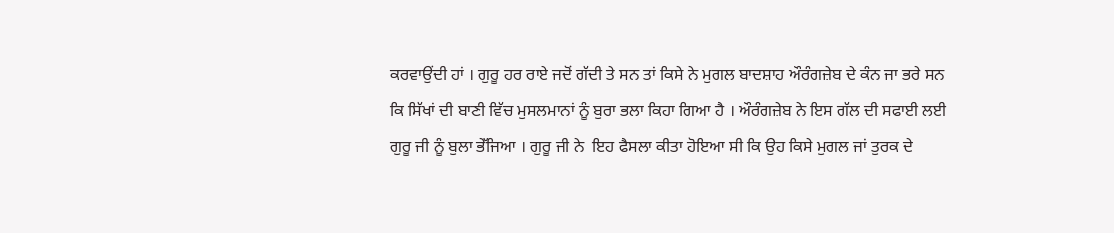ਕਰਵਾਉਂਦੀ ਹਾਂ । ਗੁਰੂ ਹਰ ਰਾਏ ਜਦੋਂ ਗੱਦੀ ਤੇ ਸਨ ਤਾਂ ਕਿਸੇ ਨੇ ਮੁਗਲ ਬਾਦਸ਼ਾਹ ਔਰੰਗਜ਼ੇਬ ਦੇ ਕੰਨ ਜਾ ਭਰੇ ਸਨ ਕਿ ਸਿੱਖਾਂ ਦੀ ਬਾਣੀ ਵਿੱਚ ਮੁਸਲਮਾਨਾਂ ਨੂੰ ਬੁਰਾ ਭਲਾ ਕਿਹਾ ਗਿਆ ਹੈ । ਔਰੰਗਜ਼ੇਬ ਨੇ ਇਸ ਗੱਲ ਦੀ ਸਫਾਈ ਲਈ ਗੁਰੂ ਜੀ ਨੂੰ ਬੁਲਾ ਭੇੱਜਿਆ । ਗੁਰੂ ਜੀ ਨੇ  ਇਹ ਫੈਸਲਾ ਕੀਤਾ ਹੋਇਆ ਸੀ ਕਿ ਉਹ ਕਿਸੇ ਮੁਗਲ ਜਾਂ ਤੁਰਕ ਦੇ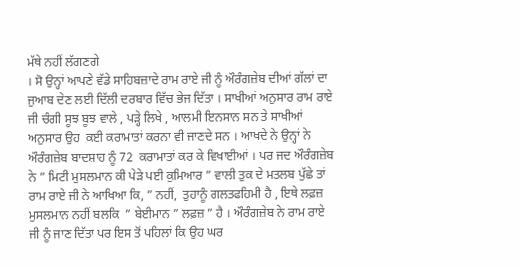ਮੱਥੇ ਨਹੀਂ ਲੱਗਣਗੇ
। ਸੋ ਉਨ੍ਹਾਂ ਆਪਣੇ ਵੱਡੇ ਸਾਹਿਬਜ਼ਾਦੇ ਰਾਮ ਰਾਏ ਜੀ ਨੂੰ ਔਰੰਗਜ਼ੇਬ ਦੀਆਂ ਗੱਲਾਂ ਦਾ ਜੁਆਬ ਦੇਣ ਲਈ ਦਿੱਲੀ ਦਰਬਾਰ ਵਿੱਚ ਭੇਜ ਦਿੱਤਾ । ਸਾਖੀਆਂ ਅਨੁਸਾਰ ਰਾਮ ਰਾਏ ਜੀ ਚੰਗੀ ਸੂਝ ਬੂਝ ਵਾਲੇ , ਪੜ੍ਹੇ ਲਿਖੇ , ਆਲਮੀ ਇਨਸਾਨ ਸਨ ਤੇ ਸਾਖੀਆਂ ਅਨੁਸਾਰ ਉਹ  ਕਈ ਕਰਾਮਾਤਾਂ ਕਰਨਾ ਵੀ ਜਾਣਦੇ ਸਨ । ਆਖਦੇ ਨੇ ਉਨ੍ਹਾਂ ਨੇ ਔਰੰਗਜ਼ੇਬ ਬਾਦਸ਼ਾਹ ਨੂੰ 72  ਕਰਾਮਾਤਾਂ ਕਰ ਕੇ ਵਿਖਾਈਆਂ । ਪਰ ਜਦ ਔਰੰਗਜ਼ੇਬ ਨੇ ” ਮਿਟੀ ਮੁਸਲਮਾਨ ਕੀ ਪੇੜੇ ਪਈ ਕੁਮਿਆਰ ” ਵਾਲੀ ਤੁਕ ਦੇ ਮਤਲਬ ਪੁੱਛੇ ਤਾਂ ਰਾਮ ਰਾਏ ਜੀ ਨੇ ਆਖਿਆ ਕਿ, ” ਨਹੀਂ,  ਤੁਹਾਨੂੰ ਗਲਤਫਹਿਮੀ ਹੈ , ਇਥੇ ਲਫ਼ਜ਼ ਮੁਸਲਮਾਨ ਨਹੀਂ ਬਲਕਿ  ” ਬੇਈਮਾਨ ” ਲਫ਼ਜ਼ ” ਹੈ । ਔਰੰਗਜ਼ੇਬ ਨੇ ਰਾਮ ਰਾਏ ਜੀ ਨੂੰ ਜਾਣ ਦਿੱਤਾ ਪਰ ਇਸ ਤੋਂ ਪਹਿਲਾਂ ਕਿ ਉਹ ਘਰ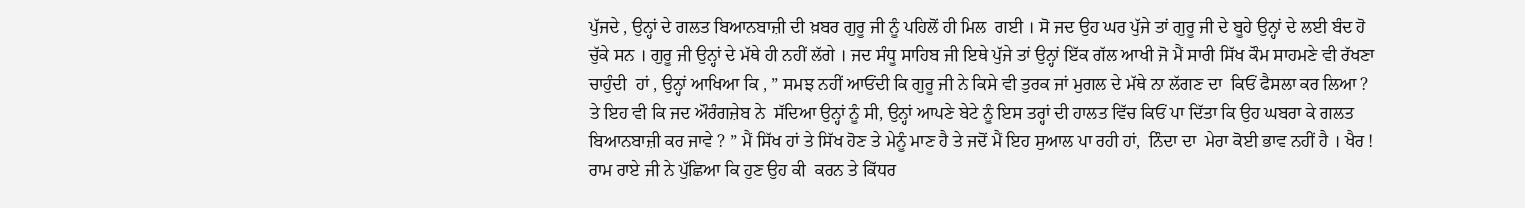ਪੁੱਜਦੇ , ਉਨ੍ਹਾਂ ਦੇ ਗਲਤ ਬਿਆਨਬਾਜ਼ੀ ਦੀ ਖ਼ਬਰ ਗੁਰੂ ਜੀ ਨੂੰ ਪਹਿਲੋਂ ਹੀ ਮਿਲ  ਗਈ । ਸੋ ਜਦ ਉਹ ਘਰ ਪੁੱਜੇ ਤਾਂ ਗੁਰੂ ਜੀ ਦੇ ਬੂਹੇ ਉਨ੍ਹਾਂ ਦੇ ਲਈ ਬੰਦ ਹੋ ਚੁੱਕੇ ਸਨ । ਗੁਰੂ ਜੀ ਉਨ੍ਹਾਂ ਦੇ ਮੱਥੇ ਹੀ ਨਹੀਂ ਲੱਗੇ । ਜਦ ਸੰਧੂ ਸਾਹਿਬ ਜੀ ਇਥੇ ਪੁੱਜੇ ਤਾਂ ਉਨ੍ਹਾਂ ਇੱਕ ਗੱਲ ਆਖੀ ਜੋ ਮੈਂ ਸਾਰੀ ਸਿੱਖ ਕੌਮ ਸਾਹਮਣੇ ਵੀ ਰੱਖਣਾ ਚਾਹੁੰਦੀ  ਹਾਂ , ਉਨ੍ਹਾਂ ਆਖਿਆ ਕਿ , ” ਸਮਝ ਨਹੀਂ ਆਓਂਦੀ ਕਿ ਗੁਰੂ ਜੀ ਨੇ ਕਿਸੇ ਵੀ ਤੁਰਕ ਜਾਂ ਮੁਗਲ ਦੇ ਮੱਥੇ ਨਾ ਲੱਗਣ ਦਾ  ਕਿਓਂ ਫੈਸਲਾ ਕਰ ਲਿਆ ? ਤੇ ਇਹ ਵੀ ਕਿ ਜਦ ਔਰੰਗਜ਼ੇਬ ਨੇ  ਸੱਦਿਆ ਉਨ੍ਹਾਂ ਨੂੰ ਸੀ, ਉਨ੍ਹਾਂ ਆਪਣੇ ਬੇਟੇ ਨੂੰ ਇਸ ਤਰ੍ਹਾਂ ਦੀ ਹਾਲਤ ਵਿੱਚ ਕਿਓਂ ਪਾ ਦਿੱਤਾ ਕਿ ਉਹ ਘਬਰਾ ਕੇ ਗਲਤ ਬਿਆਨਬਾਜ਼ੀ ਕਰ ਜਾਵੇ ? ” ਮੈਂ ਸਿੱਖ ਹਾਂ ਤੇ ਸਿੱਖ ਹੋਣ ਤੇ ਮੇਨੂੰ ਮਾਣ ਹੈ ਤੇ ਜਦੋਂ ਮੈਂ ਇਹ ਸੁਆਲ ਪਾ ਰਹੀ ਹਾਂ,  ਨਿੰਦਾ ਦਾ  ਮੇਰਾ ਕੋਈ ਭਾਵ ਨਹੀਂ ਹੈ । ਖੈਰ ! ਰਾਮ ਰਾਏ ਜੀ ਨੇ ਪੁੱਛਿਆ ਕਿ ਹੁਣ ਉਹ ਕੀ  ਕਰਨ ਤੇ ਕਿੱਧਰ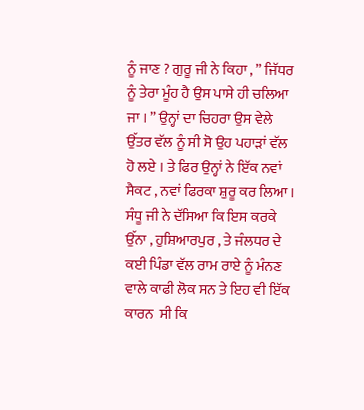ਨੂੰ ਜਾਣ ? ਗੁਰੂ ਜੀ ਨੇ ਕਿਹਾ , ” ਜਿੱਧਰ ਨੂੰ ਤੇਰਾ ਮੂੰਹ ਹੈ ਉਸ ਪਾਸੇ ਹੀ ਚਲਿਆ ਜਾ । ” ਉਨ੍ਹਾਂ ਦਾ ਚਿਹਰਾ ਉਸ ਵੇਲੇ ਉੱਤਰ ਵੱਲ ਨੂੰ ਸੀ ਸੋ ਉਹ ਪਹਾੜਾਂ ਵੱਲ ਹੋ ਲਏ । ਤੇ ਫਿਰ ਉਨ੍ਹਾਂ ਨੇ ਇੱਕ ਨਵਾਂ ਸੈਕਟ , ਨਵਾਂ ਫਿਰਕਾ ਸ਼ੁਰੂ ਕਰ ਲਿਆ । ਸੰਧੂ ਜੀ ਨੇ ਦੱਸਿਆ ਕਿ ਇਸ ਕਰਕੇ ਉੱਨਾ , ਹੁਸ਼ਿਆਰਪੁਰ , ਤੇ ਜੰਲਧਰ ਦੇ ਕਈ ਪਿੰਡਾ ਵੱਲ ਰਾਮ ਰਾਏ ਨੂੰ ਮੰਨਣ  ਵਾਲੇ ਕਾਫੀ ਲੋਕ ਸਨ ਤੇ ਇਹ ਵੀ ਇੱਕ ਕਾਰਨ  ਸੀ ਕਿ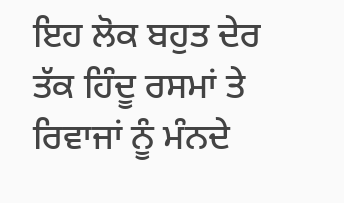ਇਹ ਲੋਕ ਬਹੁਤ ਦੇਰ ਤੱਕ ਹਿੰਦੂ ਰਸਮਾਂ ਤੇ ਰਿਵਾਜਾਂ ਨੂੰ ਮੰਨਦੇ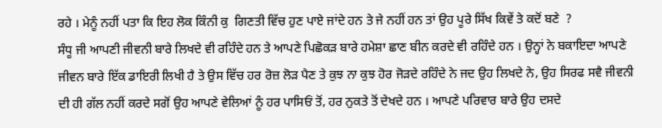ਰਹੇ । ਮੇਨੂੰ ਨਹੀਂ ਪਤਾ ਕਿ ਇਹ ਲੋਕ ਕਿੰਨੀ ਕੁ  ਗਿਣਤੀ ਵਿੱਚ ਹੁਣ ਪਾਏ ਜਾਂਦੇ ਹਨ ਤੇ ਜੇ ਨਹੀਂ ਹਨ ਤਾਂ ਉਹ ਪੂਰੇ ਸਿੱਖ ਕਿਵੇਂ ਤੇ ਕਦੋਂ ਬਣੇ  ?
ਸੰਧੂ ਜੀ ਆਪਣੀ ਜੀਵਨੀ ਬਾਰੇ ਲਿਖਦੇ ਵੀ ਰਹਿੰਦੇ ਹਨ ਤੇ ਆਪਣੇ ਪਿਛੋਕੜ ਬਾਰੇ ਹਮੇਸ਼ਾ ਛਾਣ ਬੀਨ ਕਰਦੇ ਵੀ ਰਹਿੰਦੇ ਹਨ । ਉਨ੍ਹਾਂ ਨੇ ਬਕਾਇਦਾ ਆਪਣੇ ਜੀਵਨ ਬਾਰੇ ਇੱਕ ਡਾਇਰੀ ਲਿਖੀ ਹੈ ਤੇ ਉਸ ਵਿੱਚ ਹਰ ਰੋਜ਼ ਲੋੜ ਪੈਣ ਤੇ ਕੁਝ ਨਾ ਕੁਝ ਹੋਰ ਜੋੜਦੇ ਰਹਿੰਦੇ ਨੇ ਜਦ ਉਹ ਲਿਖਦੇ ਨੇ, ਉਹ ਸਿਰਫ ਸਵੈ ਜੀਵਨੀ ਦੀ ਹੀ ਗੱਲ ਨਹੀਂ ਕਰਦੇ ਸਗੋਂ ਉਹ ਆਪਣੇ ਵੇਲਿਆਂ ਨੂੰ ਹਰ ਪਾਸਿਓਂ ਤੋਂ, ਹਰ ਨੁਕਤੇ ਤੋਂ ਦੇਖਦੇ ਹਨ । ਆਪਣੇ ਪਰਿਵਾਰ ਬਾਰੇ ਉਹ ਦਸਦੇ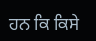ਹਨ ਕਿ ਕਿਸੇ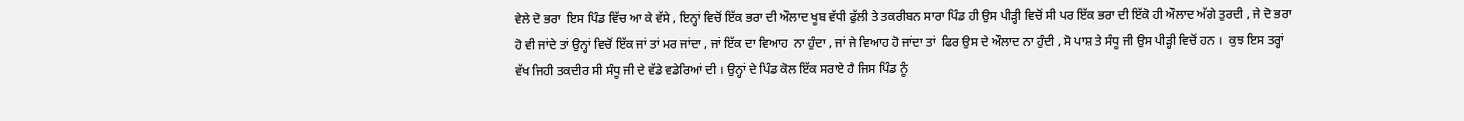ਵੇਲੇ ਦੋ ਭਰਾ  ਇਸ ਪਿੰਡ ਵਿੱਚ ਆ ਕੇ ਵੱਸੇ , ਇਨ੍ਹਾਂ ਵਿਚੋਂ ਇੱਕ ਭਰਾ ਦੀ ਔਲਾਦ ਖੂਬ ਵੱਧੀ ਫੁੱਲੀ ਤੇ ਤਕਰੀਬਨ ਸਾਰਾ ਪਿੰਡ ਹੀ ਉਸ ਪੀੜ੍ਹੀ ਵਿਚੋਂ ਸੀ ਪਰ ਇੱਕ ਭਰਾ ਦੀ ਇੱਕੋ ਹੀ ਔਲਾਦ ਅੱਗੇ ਤੁਰਦੀ , ਜੇ ਦੋ ਭਰਾ ਹੋ ਵੀ ਜਾਂਦੇ ਤਾਂ ਉਨ੍ਹਾਂ ਵਿਚੋਂ ਇੱਕ ਜਾਂ ਤਾਂ ਮਰ ਜਾਂਦਾ , ਜਾਂ ਇੱਕ ਦਾ ਵਿਆਹ  ਨਾ ਹੁੰਦਾ , ਜਾਂ ਜੇ ਵਿਆਹ ਹੋ ਜਾਂਦਾ ਤਾਂ  ਫਿਰ ਉਸ ਦੇ ਔਲਾਦ ਨਾ ਹੁੰਦੀ , ਸੋ ਪਾਸ਼ ਤੇ ਸੰਧੂ ਜੀ ਉਸ ਪੀੜ੍ਹੀ ਵਿਚੋਂ ਹਨ ।  ਕੁਝ ਇਸ ਤਰ੍ਹਾਂ ਵੱਖ ਜਿਹੀ ਤਕਦੀਰ ਸੀ ਸੰਧੂ ਜੀ ਦੇ ਵੱਡੇ ਵਡੇਰਿਆਂ ਦੀ । ਉਨ੍ਹਾਂ ਦੇ ਪਿੰਡ ਕੋਲ ਇੱਕ ਸਰਾਏ ਹੈ ਜਿਸ ਪਿੰਡ ਨੂੰ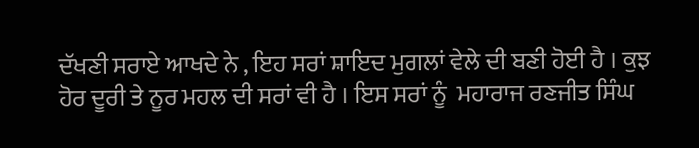ਦੱਖਣੀ ਸਰਾਏ ਆਖਦੇ ਨੇ , ਇਹ ਸਰਾਂ ਸ਼ਾਇਦ ਮੁਗਲਾਂ ਵੇਲੇ ਦੀ ਬਣੀ ਹੋਈ ਹੈ । ਕੁਝ ਹੋਰ ਦੂਰੀ ਤੇ ਨੂਰ ਮਹਲ ਦੀ ਸਰਾਂ ਵੀ ਹੈ । ਇਸ ਸਰਾਂ ਨੂੰ  ਮਹਾਰਾਜ ਰਣਜੀਤ ਸਿੰਘ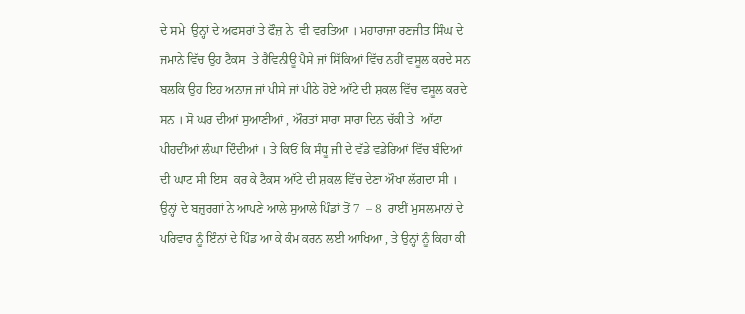ਦੇ ਸਮੇ  ਉਨ੍ਹਾਂ ਦੇ ਅਫਸਰਾਂ ਤੇ ਫੌਜ਼ ਨੇ  ਵੀ ਵਰਤਿਆ । ਮਹਾਰਾਜਾ ਰਣਜੀਤ ਸਿੰਘ ਦੇ ਜਮਾਨੇ ਵਿੱਚ ਉਹ ਟੈਕਸ  ਤੇ ਰੈਵਿਨੀਊ ਪੈਸੇ ਜਾਂ ਸਿੱਕਿਆਂ ਵਿੱਚ ਨਹੀਂ ਵਸੂਲ ਕਰਦੇ ਸਨ ਬਲਕਿ ਉਹ ਇਹ ਅਨਾਜ ਜਾਂ ਪੀਸੇ ਜਾਂ ਪੀਠੇ ਹੋਏ ਆੱਟੇ ਦੀ ਸ਼ਕਲ ਵਿੱਚ ਵਸੂਲ ਕਰਦੇ ਸਨ । ਸੋ ਘਰ ਦੀਆਂ ਸੁਆਣੀਆਂ , ਔਰਤਾਂ ਸਾਰਾ ਸਾਰਾ ਦਿਨ ਚੱਕੀ ਤੇ  ਆੱਟਾ ਪੀਹਦੀਂਆਂ ਲੰਘਾ ਦਿੰਦੀਆਂ । ਤੇ ਕਿਓਂ ਕਿ ਸੰਧੂ ਜੀ ਦੇ ਵੱਡੇ ਵਡੇਰਿਆਂ ਵਿੱਚ ਬੰਦਿਆਂ ਦੀ ਘਾਟ ਸੀ ਇਸ  ਕਰ ਕੇ ਟੈਕਸ ਆੱਟੇ ਦੀ ਸ਼ਕਲ ਵਿੱਚ ਦੇਣਾ ਔਖਾ ਲੱਗਦਾ ਸੀ । ਉਨ੍ਹਾਂ ਦੇ ਬਜ਼ੁਰਗਾਂ ਨੇ ਆਪਣੇ ਆਲੇ ਸੁਆਲੇ ਪਿੰਡਾਂ ਤੋਂ 7  – 8  ਰਾਈਂ ਮੁਸਲਮਾਨਾਂ ਦੇ  ਪਰਿਵਾਰ ਨੂੰ ਇੰਨਾਂ ਦੇ ਪਿੰਡ ਆ ਕੇ ਕੰਮ ਕਰਨ ਲਈ ਆਖਿਆ , ਤੇ ਉਨ੍ਹਾਂ ਨੂੰ ਕਿਹਾ ਕੀ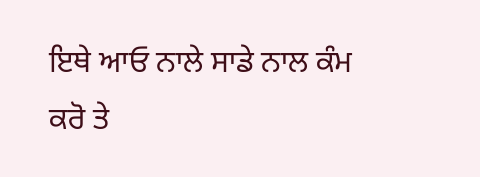ਇਥੇ ਆਓ ਨਾਲੇ ਸਾਡੇ ਨਾਲ ਕੰਮ ਕਰੋ ਤੇ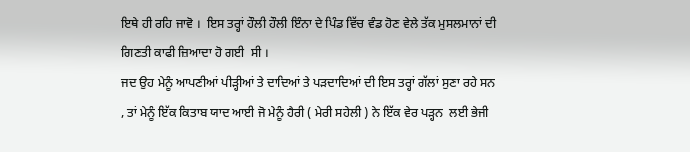ਇਥੇ ਹੀ ਰਹਿ ਜਾਵੋ ।  ਇਸ ਤਰ੍ਹਾਂ ਹੌਲੀ ਹੌਲੀ ਇੰਨਾ ਦੇ ਪਿੰਡ ਵਿੱਚ ਵੰਡ ਹੋਣ ਵੇਲੇ ਤੱਕ ਮੁਸਲਮਾਨਾਂ ਦੀ ਗਿਣਤੀ ਕਾਫੀ ਜ਼ਿਆਦਾ ਹੋ ਗਈ  ਸੀ ।
ਜਦ ਉਹ ਮੇਨੂੰ ਆਪਣੀਆਂ ਪੀੜ੍ਹੀਆਂ ਤੇ ਦਾਦਿਆਂ ਤੇ ਪੜਦਾਦਿਆਂ ਦੀ ਇਸ ਤਰ੍ਹਾਂ ਗੱਲਾਂ ਸੁਣਾ ਰਹੇ ਸਨ , ਤਾਂ ਮੇਨੂੰ ਇੱਕ ਕਿਤਾਬ ਯਾਦ ਆਈ ਜੋ ਮੇਨੂੰ ਹੈਰੀ ( ਮੇਰੀ ਸਹੇਲੀ ) ਨੇ ਇੱਕ ਵੇਰ ਪੜ੍ਹਨ  ਲਈ ਭੇਜੀ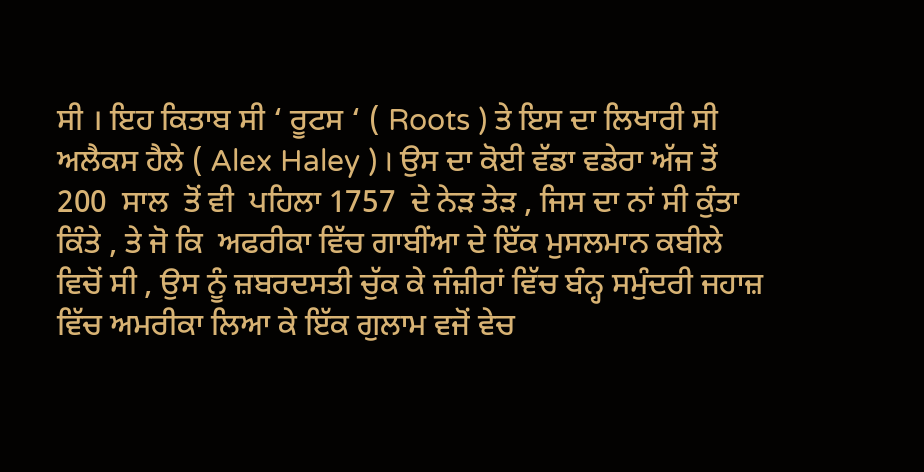ਸੀ । ਇਹ ਕਿਤਾਬ ਸੀ ‘ ਰੂਟਸ ‘ ( Roots ) ਤੇ ਇਸ ਦਾ ਲਿਖਾਰੀ ਸੀ ਅਲੈਕਸ ਹੈਲੇ ( Alex Haley ) । ਉਸ ਦਾ ਕੋਈ ਵੱਡਾ ਵਡੇਰਾ ਅੱਜ ਤੋਂ 200  ਸਾਲ  ਤੋਂ ਵੀ  ਪਹਿਲਾ 1757  ਦੇ ਨੇੜ ਤੇੜ , ਜਿਸ ਦਾ ਨਾਂ ਸੀ ਕੁੰਤਾ ਕਿੰਤੇ , ਤੇ ਜੋ ਕਿ  ਅਫਰੀਕਾ ਵਿੱਚ ਗਾਬੀਂਆ ਦੇ ਇੱਕ ਮੁਸਲਮਾਨ ਕਬੀਲੇ ਵਿਚੋਂ ਸੀ , ਉਸ ਨੂੰ ਜ਼ਬਰਦਸਤੀ ਚੁੱਕ ਕੇ ਜੰਜ਼ੀਰਾਂ ਵਿੱਚ ਬੰਨ੍ਹ ਸਮੁੰਦਰੀ ਜਹਾਜ਼ ਵਿੱਚ ਅਮਰੀਕਾ ਲਿਆ ਕੇ ਇੱਕ ਗੁਲਾਮ ਵਜੋਂ ਵੇਚ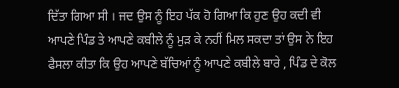ਦਿੱਤਾ ਗਿਆ ਸੀ । ਜਦ ਉਸ ਨੂੰ ਇਹ ਪੱਕ ਹੋ ਗਿਆ ਕਿ ਹੁਣ ਉਹ ਕਦੀ ਵੀ ਆਪਣੇ ਪਿੰਡ ਤੇ ਆਪਣੇ ਕਬੀਲੇ ਨੂੰ ਮੁੜ ਕੇ ਨਹੀਂ ਮਿਲ ਸਕਦਾ ਤਾਂ ਉਸ ਨੇ ਇਹ ਫੈਸਲਾ ਕੀਤਾ ਕਿ ਉਹ ਆਪਣੇ ਬੱਚਿਆਂ ਨੂੰ ਆਪਣੇ ਕਬੀਲੇ ਬਾਰੇ , ਪਿੰਡ ਦੇ ਕੋਲ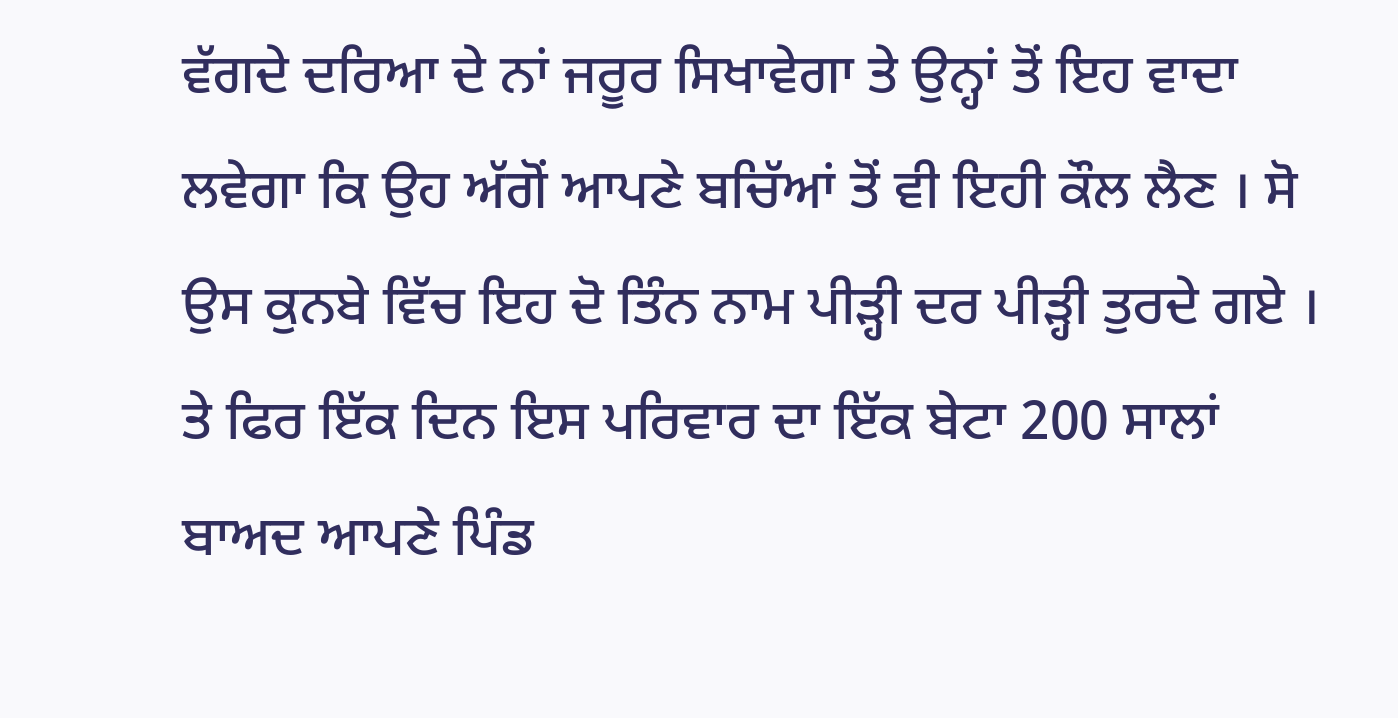ਵੱਗਦੇ ਦਰਿਆ ਦੇ ਨਾਂ ਜਰੂਰ ਸਿਖਾਵੇਗਾ ਤੇ ਉਨ੍ਹਾਂ ਤੋਂ ਇਹ ਵਾਦਾ ਲਵੇਗਾ ਕਿ ਉਹ ਅੱਗੋਂ ਆਪਣੇ ਬਚਿੱਆਂ ਤੋਂ ਵੀ ਇਹੀ ਕੌਲ ਲੈਣ । ਸੋ ਉਸ ਕੁਨਬੇ ਵਿੱਚ ਇਹ ਦੋ ਤਿੰਨ ਨਾਮ ਪੀੜ੍ਹੀ ਦਰ ਪੀੜ੍ਹੀ ਤੁਰਦੇ ਗਏ । ਤੇ ਫਿਰ ਇੱਕ ਦਿਨ ਇਸ ਪਰਿਵਾਰ ਦਾ ਇੱਕ ਬੇਟਾ 200 ਸਾਲਾਂ ਬਾਅਦ ਆਪਣੇ ਪਿੰਡ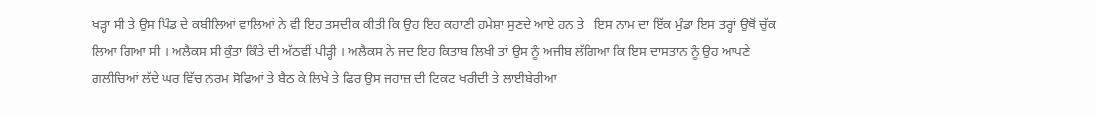ਖੜ੍ਹਾ ਸੀ ਤੇ ਉਸ ਪਿੰਡ ਦੇ ਕਬੀਲਿਆਂ ਵਾਲਿਆਂ ਨੇ ਵੀ ਇਹ ਤਸਦੀਕ ਕੀਤੀ ਕਿ ਉਹ ਇਹ ਕਹਾਣੀ ਹਮੇਸ਼ਾ ਸੁਣਦੇ ਆਏ ਹਨ ਤੇ   ਇਸ ਨਾਮ ਦਾ ਇੱਕ ਮੁੰਡਾ ਇਸ ਤਰ੍ਹਾਂ ਉਥੋਂ ਚੁੱਕ ਲਿਆ ਗਿਆ ਸੀ । ਅਲੈਕਸ ਸੀ ਕੁੰਤਾ ਕਿੰਤੇ ਦੀ ਅੱਠਵੀਂ ਪੀੜ੍ਹੀ । ਅਲੈਕਸ ਨੇ ਜਦ ਇਹ ਕਿਤਾਬ ਲਿਖੀ ਤਾਂ ਉਸ ਨੂੰ ਅਜੀਬ ਲੱਗਿਆ ਕਿ ਇਸ ਦਾਸਤਾਨ ਨੂੰ ਉਹ ਆਪਣੇ ਗਲੀਚਿਆਂ ਲੱਦੇ ਘਰ ਵਿੱਚ ਨਰਮ ਸੋਫਿਆਂ ਤੇ ਬੈਠ ਕੇ ਲਿਖੇ ਤੇ ਫਿਰ ਉਸ ਜਹਾਜ਼ ਦੀ ਟਿਕਟ ਖਰੀਦੀ ਤੇ ਲਾਈਬੇਰੀਆ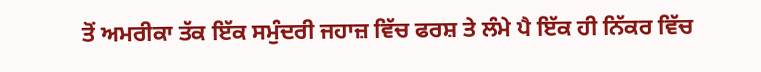ਤੋਂ ਅਮਰੀਕਾ ਤੱਕ ਇੱਕ ਸਮੁੰਦਰੀ ਜਹਾਜ਼ ਵਿੱਚ ਫਰਸ਼ ਤੇ ਲੰਮੇ ਪੈ ਇੱਕ ਹੀ ਨਿੱਕਰ ਵਿੱਚ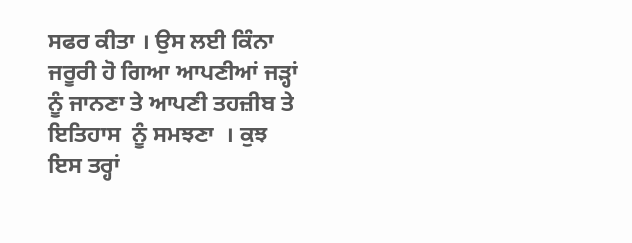ਸਫਰ ਕੀਤਾ । ਉਸ ਲਈ ਕਿੰਨਾ ਜਰੂਰੀ ਹੋ ਗਿਆ ਆਪਣੀਆਂ ਜੜ੍ਹਾਂ ਨੂੰ ਜਾਨਣਾ ਤੇ ਆਪਣੀ ਤਹਜ਼ੀਬ ਤੇ ਇਤਿਹਾਸ  ਨੂੰ ਸਮਝਣਾ  । ਕੁਝ ਇਸ ਤਰ੍ਹਾਂ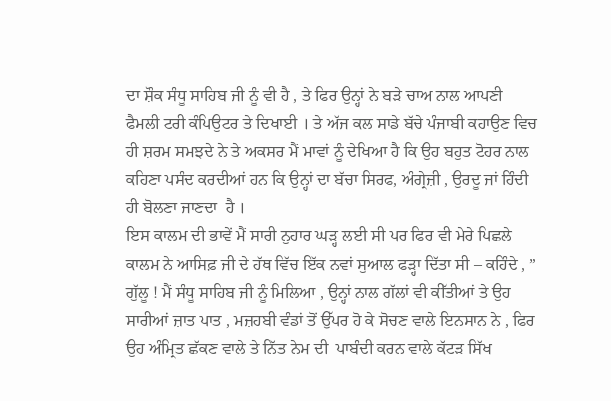ਦਾ ਸ਼ੌਕ ਸੰਧੂ ਸਾਹਿਬ ਜੀ ਨੂੰ ਵੀ ਹੈ , ਤੇ ਫਿਰ ਉਨ੍ਹਾਂ ਨੇ ਬੜੇ ਚਾਅ ਨਾਲ ਆਪਣੀ ਫੈਮਲੀ ਟਰੀ ਕੰਪਿਉਟਰ ਤੇ ਦਿਖਾਈ । ਤੇ ਅੱਜ ਕਲ ਸਾਡੇ ਬੱਚੇ ਪੰਜਾਬੀ ਕਹਾਉਣ ਵਿਚ ਹੀ ਸ਼ਰਮ ਸਮਝਦੇ ਨੇ ਤੇ ਅਕਸਰ ਮੈਂ ਮਾਵਾਂ ਨੂੰ ਦੇਖਿਆ ਹੈ ਕਿ ਉਹ ਬਹੁਤ ਟੋਹਰ ਨਾਲ ਕਹਿਣਾ ਪਸੰਦ ਕਰਦੀਆਂ ਹਨ ਕਿ ਉਨ੍ਹਾਂ ਦਾ ਬੱਚਾ ਸਿਰਫ, ਅੰਗ੍ਰੇਜ਼ੀ , ਉਰਦੂ ਜਾਂ ਹਿੰਦੀ ਹੀ ਬੋਲਣਾ ਜਾਣਦਾ  ਹੈ ।
ਇਸ ਕਾਲਮ ਦੀ ਭਾਵੇਂ ਮੈਂ ਸਾਰੀ ਨੁਹਾਰ ਘੜ੍ਹ ਲਈ ਸੀ ਪਰ ਫਿਰ ਵੀ ਮੇਰੇ ਪਿਛਲੇ ਕਾਲਮ ਨੇ ਆਸਿਫ਼ ਜੀ ਦੇ ਹੱਥ ਵਿੱਚ ਇੱਕ ਨਵਾਂ ਸੁਆਲ ਫੜ੍ਹਾ ਦਿੱਤਾ ਸੀ – ਕਹਿੰਦੇ , ” ਗੁੱਲੂ ! ਮੈਂ ਸੰਧੂ ਸਾਹਿਬ ਜੀ ਨੂੰ ਮਿਲਿਆ , ਉਨ੍ਹਾਂ ਨਾਲ ਗੱਲਾਂ ਵੀ ਕੀੱਤੀਆਂ ਤੇ ਉਹ ਸਾਰੀਆਂ ਜ਼ਾਤ ਪਾਤ , ਮਜ਼ਹਬੀ ਵੰਡਾਂ ਤੋਂ ਉੱਪਰ ਹੋ ਕੇ ਸੋਚਣ ਵਾਲੇ ਇਨਸਾਨ ਨੇ , ਫਿਰ ਉਹ ਅੰਮ੍ਰਿਤ ਛੱਕਣ ਵਾਲੇ ਤੇ ਨਿੱਤ ਨੇਮ ਦੀ  ਪਾਬੰਦੀ ਕਰਨ ਵਾਲੇ ਕੱਟੜ ਸਿੱਖ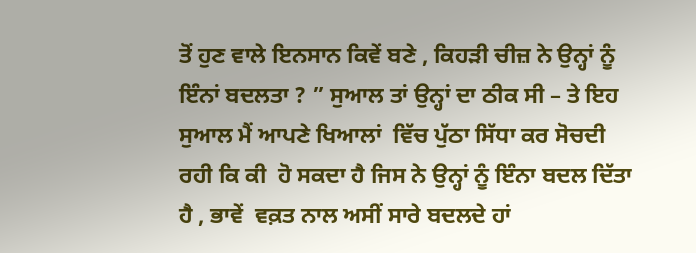ਤੋਂ ਹੁਣ ਵਾਲੇ ਇਨਸਾਨ ਕਿਵੇਂ ਬਣੇ , ਕਿਹੜੀ ਚੀਜ਼ ਨੇ ਉਨ੍ਹਾਂ ਨੂੰ ਇੰਨਾਂ ਬਦਲਤਾ ? ” ਸੁਆਲ ਤਾਂ ਉਨ੍ਹਾਂ ਦਾ ਠੀਕ ਸੀ – ਤੇ ਇਹ ਸੁਆਲ ਮੈਂ ਆਪਣੇ ਖਿਆਲਾਂ  ਵਿੱਚ ਪੁੱਠਾ ਸਿੱਧਾ ਕਰ ਸੋਚਦੀ ਰਹੀ ਕਿ ਕੀ  ਹੋ ਸਕਦਾ ਹੈ ਜਿਸ ਨੇ ਉਨ੍ਹਾਂ ਨੂੰ ਇੰਨਾ ਬਦਲ ਦਿੱਤਾ  ਹੈ , ਭਾਵੇਂ  ਵਕ਼ਤ ਨਾਲ ਅਸੀਂ ਸਾਰੇ ਬਦਲਦੇ ਹਾਂ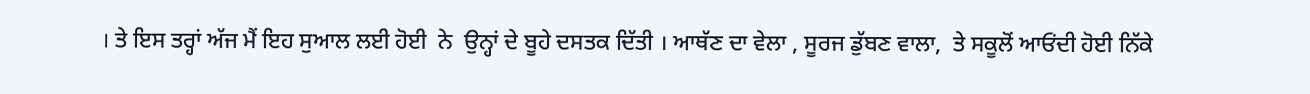। ਤੇ ਇਸ ਤਰ੍ਹਾਂ ਅੱਜ ਮੈਂ ਇਹ ਸੁਆਲ ਲਈ ਹੋਈ  ਨੇ  ਉਨ੍ਹਾਂ ਦੇ ਬੂਹੇ ਦਸਤਕ ਦਿੱਤੀ । ਆਥੱਣ ਦਾ ਵੇਲਾ , ਸੂਰਜ ਡੁੱਬਣ ਵਾਲਾ,  ਤੇ ਸਕੂਲੋਂ ਆਓਂਦੀ ਹੋਈ ਨਿੱਕੇ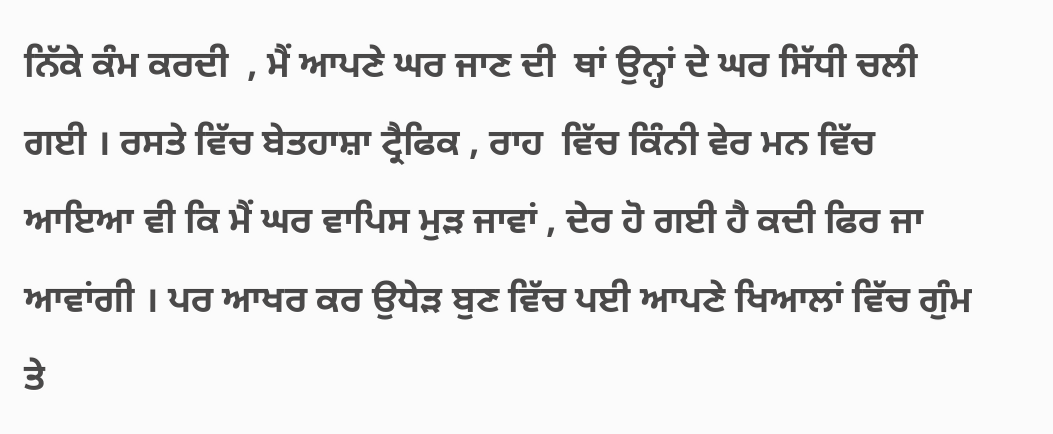ਨਿੱਕੇ ਕੰਮ ਕਰਦੀ  , ਮੈਂ ਆਪਣੇ ਘਰ ਜਾਣ ਦੀ  ਥਾਂ ਉਨ੍ਹਾਂ ਦੇ ਘਰ ਸਿੱਧੀ ਚਲੀ ਗਈ । ਰਸਤੇ ਵਿੱਚ ਬੇਤਹਾਸ਼ਾ ਟ੍ਰੈਫਿਕ , ਰਾਹ  ਵਿੱਚ ਕਿੰਨੀ ਵੇਰ ਮਨ ਵਿੱਚ ਆਇਆ ਵੀ ਕਿ ਮੈਂ ਘਰ ਵਾਪਿਸ ਮੁੜ ਜਾਵਾਂ , ਦੇਰ ਹੋ ਗਈ ਹੈ ਕਦੀ ਫਿਰ ਜਾ ਆਵਾਂਗੀ । ਪਰ ਆਖਰ ਕਰ ਉਧੇੜ ਬੁਣ ਵਿੱਚ ਪਈ ਆਪਣੇ ਖਿਆਲਾਂ ਵਿੱਚ ਗੁੰਮ ਤੇ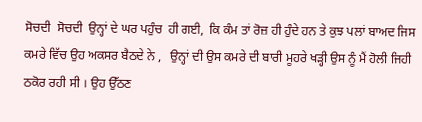ਸੋਚਦੀ  ਸੋਚਦੀ  ਉਨ੍ਹਾਂ ਦੇ ਘਰ ਪਹੁੰਚ  ਹੀ ਗਈ,  ਕਿ ਕੰਮ ਤਾਂ ਰੋਜ਼ ਹੀ ਹੁੰਦੇ ਹਨ ਤੇ ਕੁਝ ਪਲਾਂ ਬਾਅਦ ਜਿਸ ਕਮਰੇ ਵਿੱਚ ਉਹ ਅਕਸਰ ਬੈਠਦੇ ਨੇ ,   ਉਨ੍ਹਾਂ ਦੀ ਉਸ ਕਮਰੇ ਦੀ ਬਾਰੀ ਮੂਹਰੇ ਖੜ੍ਹੀ ਉਸ ਨੂੰ ਮੈਂ ਹੋਲੀ ਜਿਹੀ ਠਕੋਰ ਰਹੀ ਸੀ । ਉਹ ਉੱਠਣ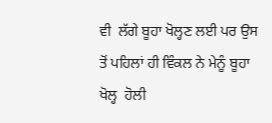ਵੀ  ਲੱਗੇ ਬੂਹਾ ਖੋਲ੍ਹਣ ਲਈ ਪਰ ਉਸ ਤੋਂ ਪਹਿਲਾਂ ਹੀ ਵਿੰਕਲ ਨੇ ਮੇਨੂੰ ਬੂਹਾ ਖੋਲ੍ਹ  ਹੋਲੀ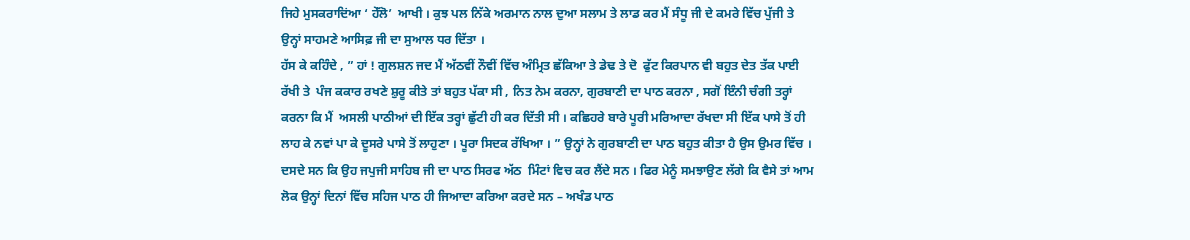ਜਿਹੇ ਮੁਸਕਰਾਦਿਂਆ ‘ ਹੇੱਲੋ’  ਆਖੀ । ਕੁਝ ਪਲ ਨਿੱਕੇ ਅਰਮਾਨ ਨਾਲ ਦੁਆ ਸਲਾਮ ਤੇ ਲਾਡ ਕਰ ਮੈਂ ਸੰਧੂ ਜੀ ਦੇ ਕਮਰੇ ਵਿੱਚ ਪੁੱਜੀ ਤੇ ਉਨ੍ਹਾਂ ਸਾਹਮਣੇ ਆਸਿਫ਼ ਜੀ ਦਾ ਸੁਆਲ ਧਰ ਦਿੱਤਾ ।
ਹੱਸ ਕੇ ਕਹਿੰਦੇ , ” ਹਾਂ ! ਗੁਲਸ਼ਨ ਜਦ ਮੈਂ ਅੱਠਵੀਂ ਨੌਵੀਂ ਵਿੱਚ ਅੰਮ੍ਰਿਤ ਛੱਕਿਆ ਤੇ ਡੇਢ ਤੇ ਦੋ  ਫੁੱਟ ਕਿਰਪਾਨ ਵੀ ਬਹੁਤ ਦੇਤ ਤੱਕ ਪਾਈ ਰੱਖੀ ਤੇ  ਪੰਜ ਕਕਾਰ ਰਖਣੇ ਸ਼ੁਰੂ ਕੀਤੇ ਤਾਂ ਬਹੁਤ ਪੱਕਾ ਸੀ , ਨਿਤ ਨੇਮ ਕਰਨਾ, ਗੁਰਬਾਣੀ ਦਾ ਪਾਠ ਕਰਨਾ , ਸਗੋਂ ਇੰਨੀ ਚੰਗੀ ਤਰ੍ਹਾਂ ਕਰਨਾ ਕਿ ਮੈਂ  ਅਸਲੀ ਪਾਠੀਆਂ ਦੀ ਇੱਕ ਤਰ੍ਹਾਂ ਛੁੱਟੀ ਹੀ ਕਰ ਦਿੱਤੀ ਸੀ । ਕਛਿਹਰੇ ਬਾਰੇ ਪੂਰੀ ਮਰਿਆਦਾ ਰੱਖਦਾ ਸੀ ਇੱਕ ਪਾਸੇ ਤੋਂ ਹੀ ਲਾਹ ਕੇ ਨਵਾਂ ਪਾ ਕੇ ਦੂਸਰੇ ਪਾਸੇ ਤੋਂ ਲਾਹੁਣਾ । ਪੂਰਾ ਸਿਦਕ ਰੱਖਿਆ । ” ਉਨ੍ਹਾਂ ਨੇ ਗੁਰਬਾਣੀ ਦਾ ਪਾਠ ਬਹੁਤ ਕੀਤਾ ਹੈ ਉਸ ਉਮਰ ਵਿੱਚ । ਦਸਦੇ ਸਨ ਕਿ ਉਹ ਜਪੁਜੀ ਸਾਹਿਬ ਜੀ ਦਾ ਪਾਠ ਸਿਰਫ ਅੱਠ  ਮਿੰਟਾਂ ਵਿਚ ਕਰ ਲੈਂਦੇ ਸਨ । ਫਿਰ ਮੇਨੂੰ ਸਮਝਾਉਣ ਲੱਗੇ ਕਿ ਵੈਸੇ ਤਾਂ ਆਮ ਲੋਕ ਉਨ੍ਹਾਂ ਦਿਨਾਂ ਵਿੱਚ ਸਹਿਜ ਪਾਠ ਹੀ ਜਿਆਦਾ ਕਰਿਆ ਕਰਦੇ ਸਨ – ਅਖੰਡ ਪਾਠ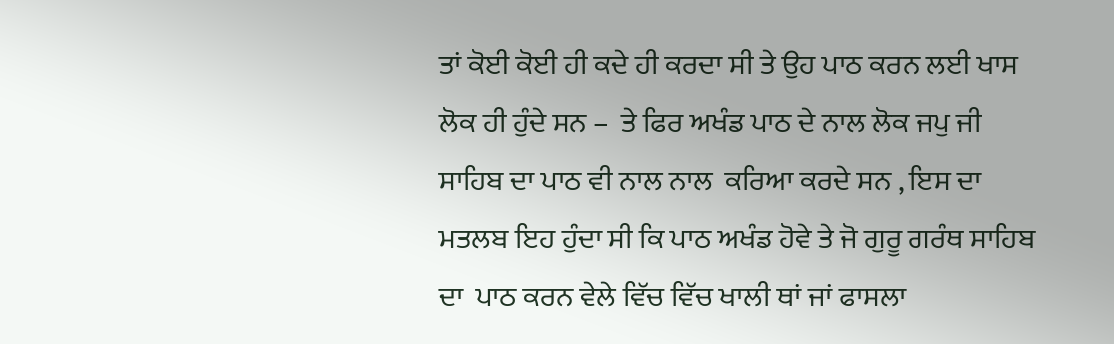ਤਾਂ ਕੋਈ ਕੋਈ ਹੀ ਕਦੇ ਹੀ ਕਰਦਾ ਸੀ ਤੇ ਉਹ ਪਾਠ ਕਰਨ ਲਈ ਖਾਸ ਲੋਕ ਹੀ ਹੁੰਦੇ ਸਨ –  ਤੇ ਫਿਰ ਅਖੰਡ ਪਾਠ ਦੇ ਨਾਲ ਲੋਕ ਜਪੁ ਜੀ  ਸਾਹਿਬ ਦਾ ਪਾਠ ਵੀ ਨਾਲ ਨਾਲ  ਕਰਿਆ ਕਰਦੇ ਸਨ , ਇਸ ਦਾ ਮਤਲਬ ਇਹ ਹੁੰਦਾ ਸੀ ਕਿ ਪਾਠ ਅਖੰਡ ਹੋਵੇ ਤੇ ਜੋ ਗੁਰੂ ਗਰੰਥ ਸਾਹਿਬ ਦਾ  ਪਾਠ ਕਰਨ ਵੇਲੇ ਵਿੱਚ ਵਿੱਚ ਖਾਲੀ ਥਾਂ ਜਾਂ ਫਾਸਲਾ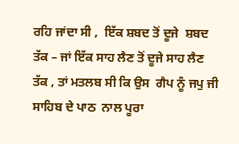ਰਹਿ ਜਾਂਦਾ ਸੀ ,  ਇੱਕ ਸ਼ਬਦ ਤੋਂ ਦੂਜੇ  ਸ਼ਬਦ ਤੱਕ – ਜਾਂ ਇੱਕ ਸਾਹ ਲੈਣ ਤੋਂ ਦੂਜੇ ਸਾਹ ਲੈਣ ਤੱਕ , ਤਾਂ ਮਤਲਬ ਸੀ ਕਿ ਉਸ  ਗੈਪ ਨੂੰ ਜਪੁ ਜੀ ਸਾਹਿਬ ਦੇ ਪਾਠ  ਨਾਲ ਪੂਰਾ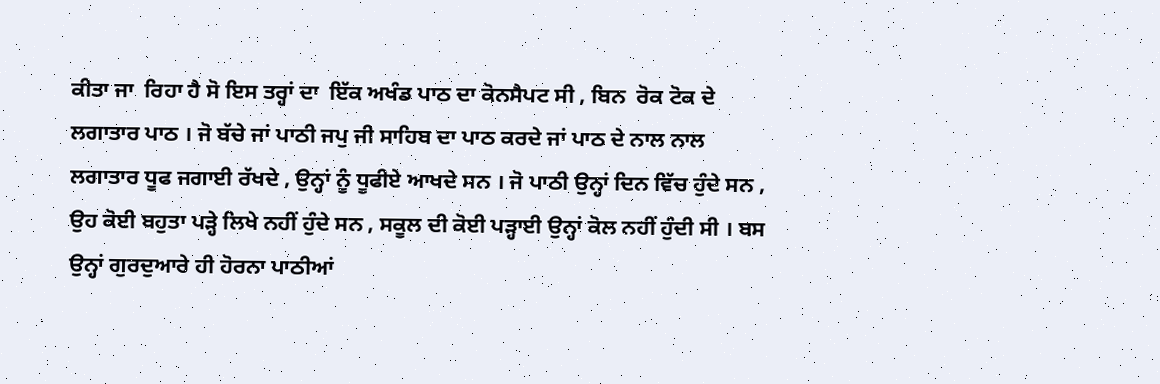ਕੀਤਾ ਜਾ  ਰਿਹਾ ਹੈ ਸੋ ਇਸ ਤਰ੍ਹਾਂ ਦਾ  ਇੱਕ ਅਖੰਡ ਪਾਠ ਦਾ ਕੋਨਸੈਪਟ ਸੀ , ਬਿਨ  ਰੋਕ ਟੋਕ ਦੇ ਲਗਾਤਾਰ ਪਾਠ । ਜੋ ਬੱਚੇ ਜਾਂ ਪਾਠੀ ਜਪੁ ਜੀ ਸਾਹਿਬ ਦਾ ਪਾਠ ਕਰਦੇ ਜਾਂ ਪਾਠ ਦੇ ਨਾਲ ਨਾਲ ਲਗਾਤਾਰ ਧੂਫ ਜਗਾਈ ਰੱਖਦੇ , ਉਨ੍ਹਾਂ ਨੂੰ ਧੂਫੀਏ ਆਖਦੇ ਸਨ । ਜੋ ਪਾਠੀ ਉਨ੍ਹਾਂ ਦਿਨ ਵਿੱਚ ਹੁੰਦੇ ਸਨ , ਉਹ ਕੋਈ ਬਹੁਤਾ ਪੜ੍ਹੇ ਲਿਖੇ ਨਹੀਂ ਹੁੰਦੇ ਸਨ , ਸਕੂਲ ਦੀ ਕੋਈ ਪੜ੍ਹਾਈ ਉਨ੍ਹਾਂ ਕੋਲ ਨਹੀਂ ਹੁੰਦੀ ਸੀ । ਬਸ ਉਨ੍ਹਾਂ ਗੁਰਦੁਆਰੇ ਹੀ ਹੋਰਨਾ ਪਾਠੀਆਂ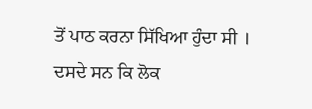ਤੋਂ ਪਾਠ ਕਰਨਾ ਸਿੱਖਿਆ ਹੁੰਦਾ ਸੀ । ਦਸਦੇ ਸਨ ਕਿ ਲੋਕ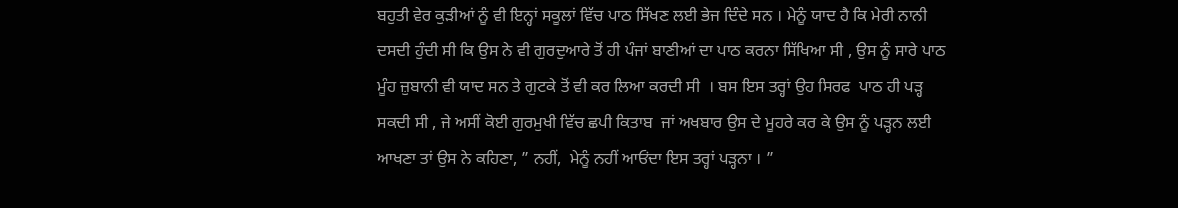ਬਹੁਤੀ ਵੇਰ ਕੁੜੀਆਂ ਨੂੰ ਵੀ ਇਨ੍ਹਾਂ ਸਕੂਲਾਂ ਵਿੱਚ ਪਾਠ ਸਿੱਖਣ ਲਈ ਭੇਜ ਦਿੰਦੇ ਸਨ । ਮੇਨੂੰ ਯਾਦ ਹੈ ਕਿ ਮੇਰੀ ਨਾਨੀ ਦਸਦੀ ਹੁੰਦੀ ਸੀ ਕਿ ਉਸ ਨੇ ਵੀ ਗੁਰਦੁਆਰੇ ਤੋਂ ਹੀ ਪੰਜਾਂ ਬਾਣੀਆਂ ਦਾ ਪਾਠ ਕਰਨਾ ਸਿੱਖਿਆ ਸੀ , ਉਸ ਨੂੰ ਸਾਰੇ ਪਾਠ ਮੂੰਹ ਜ਼ੁਬਾਨੀ ਵੀ ਯਾਦ ਸਨ ਤੇ ਗੁਟਕੇ ਤੋਂ ਵੀ ਕਰ ਲਿਆ ਕਰਦੀ ਸੀ  । ਬਸ ਇਸ ਤਰ੍ਹਾਂ ਉਹ ਸਿਰਫ  ਪਾਠ ਹੀ ਪੜ੍ਹ ਸਕਦੀ ਸੀ , ਜੇ ਅਸੀਂ ਕੋਈ ਗੁਰਮੁਖੀ ਵਿੱਚ ਛਪੀ ਕਿਤਾਬ  ਜਾਂ ਅਖਬਾਰ ਉਸ ਦੇ ਮੂਹਰੇ ਕਰ ਕੇ ਉਸ ਨੂੰ ਪੜ੍ਹਨ ਲਈ ਆਖਣਾ ਤਾਂ ਉਸ ਨੇ ਕਹਿਣਾ, ” ਨਹੀਂ,  ਮੇਨੂੰ ਨਹੀਂ ਆਓਂਦਾ ਇਸ ਤਰ੍ਹਾਂ ਪੜ੍ਹਨਾ । ”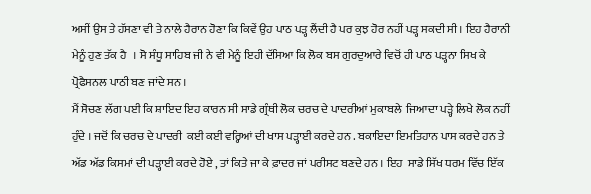ਅਸੀਂ ਉਸ ਤੇ ਹੱਸਣਾ ਵੀ ਤੇ ਨਾਲੇ ਹੈਰਾਨ ਹੋਣਾ ਕਿ ਕਿਵੇਂ ਉਹ ਪਾਠ ਪੜ੍ਹ ਲੈਂਦੀ ਹੈ ਪਰ ਕੁਝ ਹੋਰ ਨਹੀਂ ਪੜ੍ਹ ਸਕਦੀ ਸੀ । ਇਹ ਹੈਰਾਨੀ ਮੇਨੂੰ ਹੁਣ ਤੱਕ ਹੈ   । ਸੋ ਸੰਧੂ ਸਾਹਿਬ ਜੀ ਨੇ ਵੀ ਮੇਨੂੰ ਇਹੀ ਦੱਸਿਆ ਕਿ ਲੋਕ ਬਸ ਗੁਰਦੁਆਰੇ ਵਿਚੋਂ ਹੀ ਪਾਠ ਪੜ੍ਹਨਾ ਸਿਖ ਕੇ  ਪ੍ਰੋਫੈਸਨਲ ਪਾਠੀ ਬਣ ਜਾਂਦੇ ਸਨ ।
ਮੈਂ ਸੋਚਣ ਲੱਗ ਪਈ ਕਿ ਸ਼ਾਇਦ ਇਹ ਕਾਰਨ ਸੀ ਸਾਡੇ ਗ੍ਰੰਥੀ ਲੋਕ ਚਰਚ ਦੇ ਪਾਦਰੀਆਂ ਮੁਕਾਬਲੇ  ਜਿਆਦਾ ਪੜ੍ਹੇ ਲਿਖੇ ਲੋਕ ਨਹੀਂ ਹੁੰਦੇ । ਜਦੋਂ ਕਿ ਚਰਚ ਦੇ ਪਾਦਰੀ  ਕਈ ਕਈ ਵਰ੍ਹਿਆਂ ਦੀ ਖਾਸ ਪੜ੍ਹਾਈ ਕਰਦੇ ਹਨ . ਬਕਾਇਦਾ ਇਮਤਿਹਾਨ ਪਾਸ ਕਰਦੇ ਹਨ ਤੇ ਅੱਡ ਅੱਡ ਕਿਸਮਾਂ ਦੀ ਪੜ੍ਹਾਈ ਕਰਦੇ ਹੋਏ , ਤਾਂ ਕਿਤੇ ਜਾ ਕੇ ਫ਼ਾਦਰ ਜਾਂ ਪਰੀਸਟ ਬਣਦੇ ਹਨ । ਇਹ  ਸਾਡੇ ਸਿੱਖ ਧਰਮ ਵਿੱਚ ਇੱਕ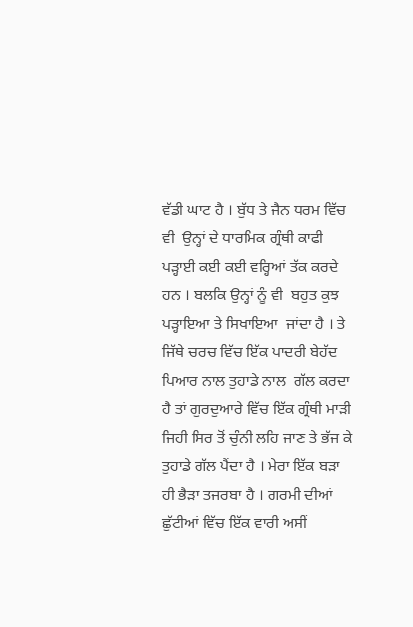ਵੱਡੀ ਘਾਟ ਹੈ । ਬੁੱਧ ਤੇ ਜੈਨ ਧਰਮ ਵਿੱਚ ਵੀ  ਉਨ੍ਹਾਂ ਦੇ ਧਾਰਮਿਕ ਗ੍ਰੰਥੀ ਕਾਫੀ  ਪੜ੍ਹਾਈ ਕਈ ਕਈ ਵਰ੍ਹਿਆਂ ਤੱਕ ਕਰਦੇ ਹਨ । ਬਲਕਿ ਉਨ੍ਹਾਂ ਨੂੰ ਵੀ  ਬਹੁਤ ਕੁਝ ਪੜ੍ਹਾਇਆ ਤੇ ਸਿਖਾਇਆ  ਜਾਂਦਾ ਹੈ । ਤੇ ਜਿੱਥੇ ਚਰਚ ਵਿੱਚ ਇੱਕ ਪਾਦਰੀ ਬੇਹੱਦ ਪਿਆਰ ਨਾਲ ਤੁਹਾਡੇ ਨਾਲ  ਗੱਲ ਕਰਦਾ ਹੈ ਤਾਂ ਗੁਰਦੁਆਰੇ ਵਿੱਚ ਇੱਕ ਗ੍ਰੰਥੀ ਮਾੜੀ ਜਿਹੀ ਸਿਰ ਤੋਂ ਚੁੰਨੀ ਲਹਿ ਜਾਣ ਤੇ ਭੱਜ ਕੇ ਤੁਹਾਡੇ ਗੱਲ ਪੈਂਦਾ ਹੈ । ਮੇਰਾ ਇੱਕ ਬੜਾ ਹੀ ਭੈੜਾ ਤਜਰਬਾ ਹੈ । ਗਰਮੀ ਦੀਆਂ ਛੁੱਟੀਆਂ ਵਿੱਚ ਇੱਕ ਵਾਰੀ ਅਸੀਂ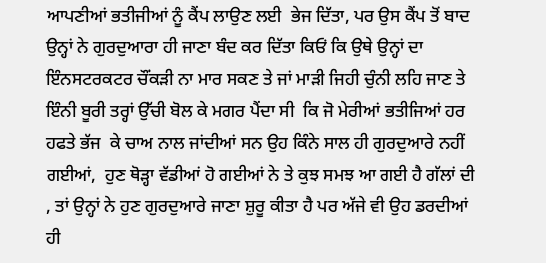ਆਪਣੀਆਂ ਭਤੀਜੀਆਂ ਨੂੰ ਕੈਂਪ ਲਾਉਣ ਲਈ  ਭੇਜ ਦਿੱਤਾ, ਪਰ ਉਸ ਕੈਂਪ ਤੋਂ ਬਾਦ ਉਨ੍ਹਾਂ ਨੇ ਗੁਰਦੁਆਰਾ ਹੀ ਜਾਣਾ ਬੰਦ ਕਰ ਦਿੱਤਾ ਕਿਓਂ ਕਿ ਉਥੇ ਉਨ੍ਹਾਂ ਦਾ ਇੰਨਸਟਰਕਟਰ ਚੌਂਕੜੀ ਨਾ ਮਾਰ ਸਕਣ ਤੇ ਜਾਂ ਮਾੜੀ ਜਿਹੀ ਚੁੰਨੀ ਲਹਿ ਜਾਣ ਤੇ ਇੰਨੀ ਬੂਰੀ ਤਰ੍ਹਾਂ ਉੱਚੀ ਬੋਲ ਕੇ ਮਗਰ ਪੈਂਦਾ ਸੀ  ਕਿ ਜੋ ਮੇਰੀਆਂ ਭਤੀਜਿਆਂ ਹਰ ਹਫਤੇ ਭੱਜ  ਕੇ ਚਾਅ ਨਾਲ ਜਾਂਦੀਆਂ ਸਨ ਉਹ ਕਿੰਨੇ ਸਾਲ ਹੀ ਗੁਰਦੁਆਰੇ ਨਹੀਂ ਗਈਆਂ,  ਹੁਣ ਥੋੜ੍ਹਾ ਵੱਡੀਆਂ ਹੋ ਗਈਆਂ ਨੇ ਤੇ ਕੁਝ ਸਮਝ ਆ ਗਈ ਹੈ ਗੱਲਾਂ ਦੀ , ਤਾਂ ਉਨ੍ਹਾਂ ਨੇ ਹੁਣ ਗੁਰਦੁਆਰੇ ਜਾਣਾ ਸ਼ੁਰੂ ਕੀਤਾ ਹੈ ਪਰ ਅੱਜੇ ਵੀ ਉਹ ਡਰਦੀਆਂ ਹੀ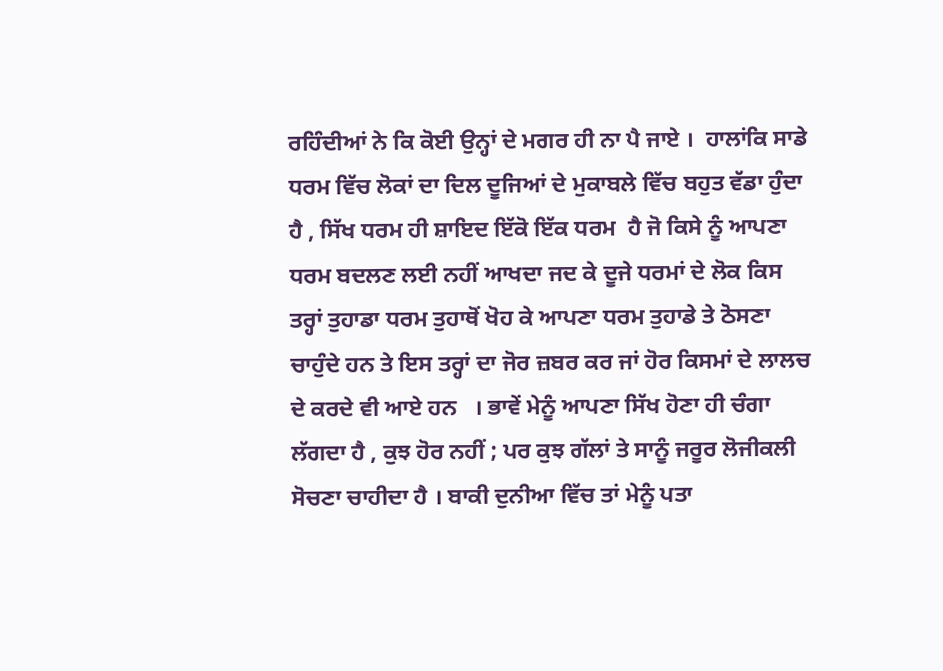ਰਹਿੰਦੀਆਂ ਨੇ ਕਿ ਕੋਈ ਉਨ੍ਹਾਂ ਦੇ ਮਗਰ ਹੀ ਨਾ ਪੈ ਜਾਏ ।  ਹਾਲਾਂਕਿ ਸਾਡੇ ਧਰਮ ਵਿੱਚ ਲੋਕਾਂ ਦਾ ਦਿਲ ਦੂਜਿਆਂ ਦੇ ਮੁਕਾਬਲੇ ਵਿੱਚ ਬਹੁਤ ਵੱਡਾ ਹੁੰਦਾ ਹੈ , ਸਿੱਖ ਧਰਮ ਹੀ ਸ਼ਾਇਦ ਇੱਕੋ ਇੱਕ ਧਰਮ  ਹੈ ਜੋ ਕਿਸੇ ਨੂੰ ਆਪਣਾ ਧਰਮ ਬਦਲਣ ਲਈ ਨਹੀਂ ਆਖਦਾ ਜਦ ਕੇ ਦੂਜੇ ਧਰਮਾਂ ਦੇ ਲੋਕ ਕਿਸ ਤਰ੍ਹਾਂ ਤੁਹਾਡਾ ਧਰਮ ਤੁਹਾਥੋਂ ਖੋਹ ਕੇ ਆਪਣਾ ਧਰਮ ਤੁਹਾਡੇ ਤੇ ਠੋਸਣਾ ਚਾਹੁੰਦੇ ਹਨ ਤੇ ਇਸ ਤਰ੍ਹਾਂ ਦਾ ਜੋਰ ਜ਼ਬਰ ਕਰ ਜਾਂ ਹੋਰ ਕਿਸਮਾਂ ਦੇ ਲਾਲਚ ਦੇ ਕਰਦੇ ਵੀ ਆਏ ਹਨ   । ਭਾਵੇਂ ਮੇਨੂੰ ਆਪਣਾ ਸਿੱਖ ਹੋਣਾ ਹੀ ਚੰਗਾ ਲੱਗਦਾ ਹੈ , ਕੁਝ ਹੋਰ ਨਹੀਂ ; ਪਰ ਕੁਝ ਗੱਲਾਂ ਤੇ ਸਾਨੂੰ ਜਰੂਰ ਲੋਜੀਕਲੀ ਸੋਚਣਾ ਚਾਹੀਦਾ ਹੈ । ਬਾਕੀ ਦੁਨੀਆ ਵਿੱਚ ਤਾਂ ਮੇਨੂੰ ਪਤਾ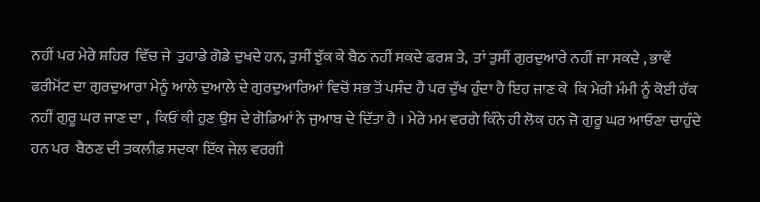ਨਹੀਂ ਪਰ ਮੇਰੇ ਸ਼ਹਿਰ  ਵਿੱਚ ਜੇ  ਤੁਹਾਡੇ ਗੋਡੇ ਦੁਖਦੇ ਹਨ, ਤੁਸੀਂ ਝੁੱਕ ਕੇ ਬੈਠ ਨਹੀਂ ਸਕਦੇ ਫਰਸ਼ ਤੇ,  ਤਾਂ ਤੁਸੀਂ ਗੁਰਦੁਆਰੇ ਨਹੀਂ ਜਾ ਸਕਦੇ , ਭਾਵੇਂ ਫਰੀਮੋਂਟ ਦਾ ਗੁਰਦੁਆਰਾ ਮੇਨੂੰ ਆਲੇ ਦੁਆਲੇ ਦੇ ਗੁਰਦੁਆਰਿਆਂ ਵਿਚੋਂ ਸਭ ਤੋਂ ਪਸੰਦ ਹੈ ਪਰ ਦੁੱਖ ਹੁੰਦਾ ਹੈ ਇਹ ਜਾਣ ਕੇ  ਕਿ ਮੇਰੀ ਮੰਮੀ ਨੂੰ ਕੋਈ ਹੱਕ ਨਹੀਂ ਗੁਰੂ ਘਰ ਜਾਣ ਦਾ ,  ਕਿਓਂ ਕੀ ਹੁਣ ਉਸ ਦੇ ਗੋਡਿਆਂ ਨੇ ਜੁਆਬ ਦੇ ਦਿੱਤਾ ਹੈ । ਮੇਰੇ ਮਮ ਵਰਗੇ ਕਿੰਨੇ ਹੀ ਲੋਕ ਹਨ ਜੋ ਗੁਰੂ ਘਰ ਆਓਣਾ ਚਾਹੁੰਦੇ ਹਨ ਪਰ  ਬੈਠਣ ਦੀ ਤਕਲੀਫ਼ ਸਦਕਾ ਇੱਕ ਜੇਲ ਵਰਗੀ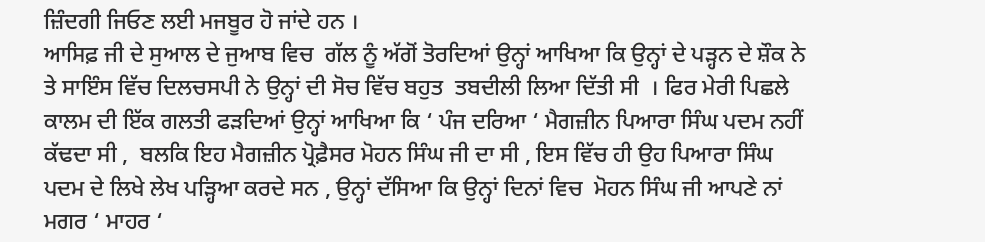ਜ਼ਿੰਦਗੀ ਜਿਓਣ ਲਈ ਮਜਬੂਰ ਹੋ ਜਾਂਦੇ ਹਨ ।
ਆਸਿਫ਼ ਜੀ ਦੇ ਸੁਆਲ ਦੇ ਜੁਆਬ ਵਿਚ  ਗੱਲ ਨੂੰ ਅੱਗੋਂ ਤੋਰਦਿਆਂ ਉਨ੍ਹਾਂ ਆਖਿਆ ਕਿ ਉਨ੍ਹਾਂ ਦੇ ਪੜ੍ਹਨ ਦੇ ਸ਼ੌਕ ਨੇ ਤੇ ਸਾਇੰਸ ਵਿੱਚ ਦਿਲਚਸਪੀ ਨੇ ਉਨ੍ਹਾਂ ਦੀ ਸੋਚ ਵਿੱਚ ਬਹੁਤ  ਤਬਦੀਲੀ ਲਿਆ ਦਿੱਤੀ ਸੀ  । ਫਿਰ ਮੇਰੀ ਪਿਛਲੇ ਕਾਲਮ ਦੀ ਇੱਕ ਗਲਤੀ ਫੜਦਿਆਂ ਉਨ੍ਹਾਂ ਆਖਿਆ ਕਿ ‘ ਪੰਜ ਦਰਿਆ ‘ ਮੈਗਜ਼ੀਨ ਪਿਆਰਾ ਸਿੰਘ ਪਦਮ ਨਹੀਂ ਕੱਢਦਾ ਸੀ ,  ਬਲਕਿ ਇਹ ਮੈਗਜ਼ੀਨ ਪ੍ਰੋਫ਼ੈਸਰ ਮੋਹਨ ਸਿੰਘ ਜੀ ਦਾ ਸੀ , ਇਸ ਵਿੱਚ ਹੀ ਉਹ ਪਿਆਰਾ ਸਿੰਘ ਪਦਮ ਦੇ ਲਿਖੇ ਲੇਖ ਪੜ੍ਹਿਆ ਕਰਦੇ ਸਨ , ਉਨ੍ਹਾਂ ਦੱਸਿਆ ਕਿ ਉਨ੍ਹਾਂ ਦਿਨਾਂ ਵਿਚ  ਮੋਹਨ ਸਿੰਘ ਜੀ ਆਪਣੇ ਨਾਂ ਮਗਰ ‘ ਮਾਹਰ ‘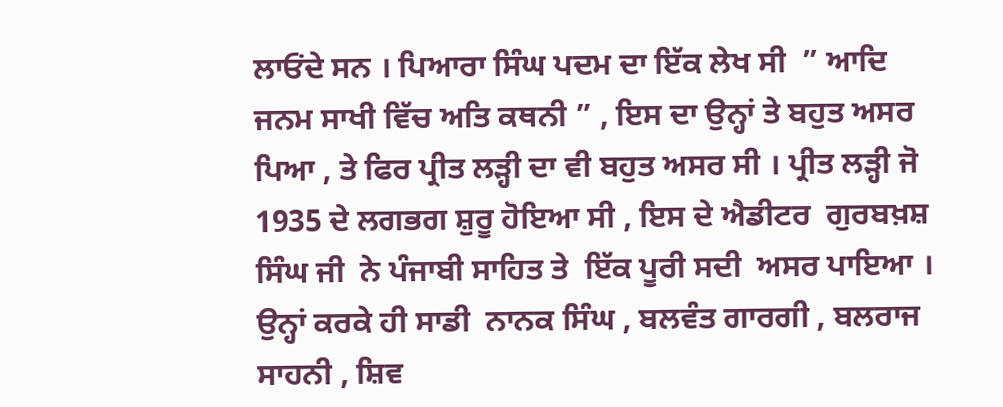ਲਾਓਂਦੇ ਸਨ । ਪਿਆਰਾ ਸਿੰਘ ਪਦਮ ਦਾ ਇੱਕ ਲੇਖ ਸੀ  ” ਆਦਿ ਜਨਮ ਸਾਖੀ ਵਿੱਚ ਅਤਿ ਕਥਨੀ ” , ਇਸ ਦਾ ਉਨ੍ਹਾਂ ਤੇ ਬਹੁਤ ਅਸਰ ਪਿਆ , ਤੇ ਫਿਰ ਪ੍ਰੀਤ ਲੜ੍ਹੀ ਦਾ ਵੀ ਬਹੁਤ ਅਸਰ ਸੀ । ਪ੍ਰੀਤ ਲੜ੍ਹੀ ਜੋ 1935 ਦੇ ਲਗਭਗ ਸ਼ੁਰੂ ਹੋਇਆ ਸੀ , ਇਸ ਦੇ ਐਡੀਟਰ  ਗੁਰਬਖ਼ਸ਼ ਸਿੰਘ ਜੀ  ਨੇ ਪੰਜਾਬੀ ਸਾਹਿਤ ਤੇ  ਇੱਕ ਪੂਰੀ ਸਦੀ  ਅਸਰ ਪਾਇਆ । ਉਨ੍ਹਾਂ ਕਰਕੇ ਹੀ ਸਾਡੀ  ਨਾਨਕ ਸਿੰਘ , ਬਲਵੰਤ ਗਾਰਗੀ , ਬਲਰਾਜ ਸਾਹਨੀ , ਸ਼ਿਵ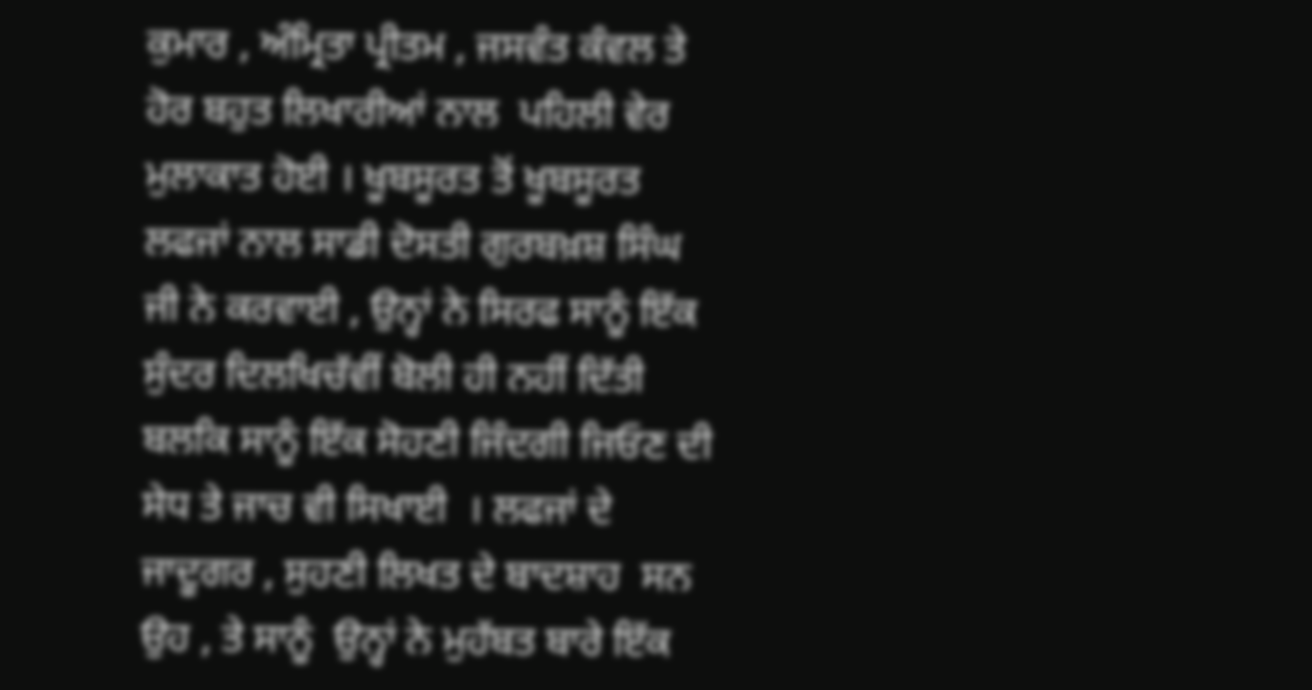ਕੁਮਾਰ , ਅੰਮ੍ਰਿਤਾ ਪ੍ਰੀਤਮ , ਜਸਵੰਤ ਕੰਵਲ ਤੇ ਹੋਰ ਬਹੁਤ ਲਿਖਾਰੀਆਂ ਨਾਲ  ਪਹਿਲੀ ਵੇਰ ਮੁਲਾਕਾਤ ਹੋਈ । ਖੂਬਸੂਰਤ ਤੋਂ ਖੂਬਸੂਰਤ ਲਫਜਾਂ ਨਾਲ ਸਾਡੀ ਦੋਸਤੀ ਗੁਰਬਖ਼ਸ਼ ਸਿੰਘ ਜੀ ਨੇ ਕਰਵਾਈ , ਉਨ੍ਹਾਂ ਨੇ ਸਿਰਫ ਸਾਨੂੰ ਇੱਕ ਸੁੰਦਰ ਦਿਲਖਿਚੱਵੀਂ ਬੋਲੀ ਹੀ ਨਹੀਂ ਦਿੱਤੀ ਬਲਕਿ ਸਾਨੂੰ ਇੱਕ ਸੋਹਣੀ ਜਿੰਦਗੀ ਜਿਓਣ ਦੀ ਸੇਧ ਤੇ ਜਾਚ ਵੀ ਸਿਖਾਈ  । ਲਫਜਾਂ ਦੇ ਜਾਦੂਗਰ , ਸੁਹਣੀ ਲਿਖਤ ਦੇ ਬਾਦਸ਼ਾਹ  ਸਨ ਉਹ , ਤੇ ਸਾਨੂੰ  ਉਨ੍ਹਾਂ ਨੇ ਮੁਹੱਬਤ ਬਾਰੇ ਇੱਕ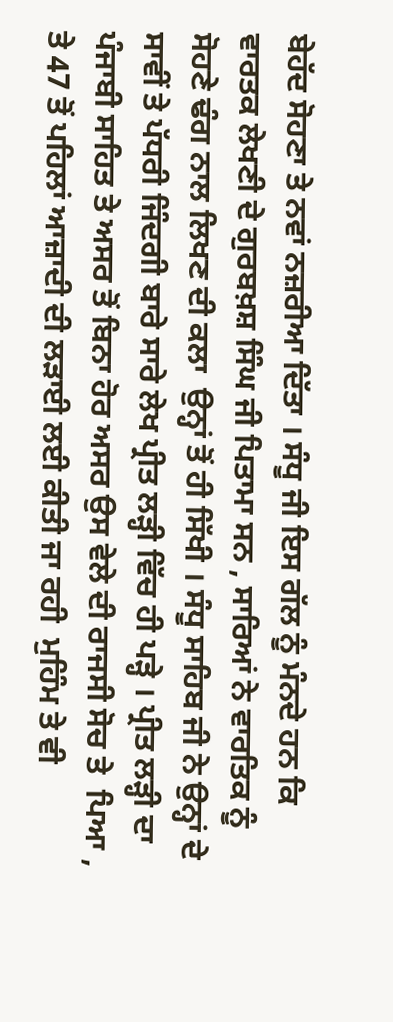ਬੇਹੱਦ ਸੋਹਣਾ ਤੇ ਨਵਾਂ ਨਜ਼ਰੀਆ ਦਿੱਤਾ । ਸੰਧੂ ਜੀ ਇਸ ਗੱਲ ਨੂੰ ਮੰਨਦੇ ਹਨ ਕਿ ਵਾਰਤਕ ਲੇਖਣੀ ਦੇ ਗੁਰਬਖ਼ਸ਼ ਸਿੰਘ ਜੀ ਪਿਤਾਮਾ ਸਨ , ਸਾਰਿਆਂ ਨੇ ਵਾਰਤਿਕ ਨੂੰ ਸੋਹਣੇ ਢੰਗ ਨਾਲ ਲਿਖਣ ਦੀ ਕਲਾ  ਉਨ੍ਹਾਂ ਤੋਂ ਹੀ ਸਿੱਖੀ । ਸੰਧੂ ਸਾਹਿਬ ਜੀ ਨੇ ਉਨ੍ਹਾਂ ਦੇ ਸਾਵੀਂ ਤੇ ਪੱਧਰੀ ਜਿੰਦਗੀ ਬਾਰੇ ਸਾਰੇ ਲੇਖ ਪ੍ਰੀਤ ਲੜ੍ਹੀ ਵਿੱਚ ਹੀ ਪੜ੍ਹੇ । ਪ੍ਰੀਤ ਲੜ੍ਹੀ ਦਾ ਪੰਜਾਬੀ ਸਾਹਿਤ ਤੇ ਅਸਰ ਤੋਂ ਬਿਨਾ ਹੋਰ ਅਸਰ ਉਸ ਵੇਲੇ ਦੀ ਰਾਜਸੀ ਸੋਚ ਤੇ  ਪਿਆ , ਤੇ 47 ਤੋਂ ਪਹਿਲਾਂ ਆਜ਼ਾਦੀ ਦੀ ਲੜਾਈ ਲਈ ਕੀਤੀ ਜਾ ਰਹੀ  ਮੁਹਿੰਮ ਤੇ ਵੀ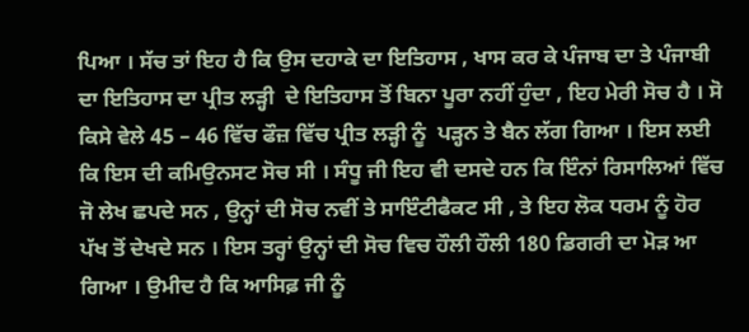ਪਿਆ । ਸੱਚ ਤਾਂ ਇਹ ਹੈ ਕਿ ਉਸ ਦਹਾਕੇ ਦਾ ਇਤਿਹਾਸ , ਖਾਸ ਕਰ ਕੇ ਪੰਜਾਬ ਦਾ ਤੇ ਪੰਜਾਬੀ ਦਾ ਇਤਿਹਾਸ ਦਾ ਪ੍ਰੀਤ ਲੜ੍ਹੀ  ਦੇ ਇਤਿਹਾਸ ਤੋਂ ਬਿਨਾ ਪੂਰਾ ਨਹੀਂ ਹੁੰਦਾ , ਇਹ ਮੇਰੀ ਸੋਚ ਹੈ । ਸੋ ਕਿਸੇ ਵੇਲੇ 45 – 46 ਵਿੱਚ ਫੌਜ਼ ਵਿੱਚ ਪ੍ਰੀਤ ਲੜ੍ਹੀ ਨੂੰ  ਪੜ੍ਹਨ ਤੇ ਬੈਨ ਲੱਗ ਗਿਆ । ਇਸ ਲਈ ਕਿ ਇਸ ਦੀ ਕਮਿਉਨਸਟ ਸੋਚ ਸੀ । ਸੰਧੂ ਜੀ ਇਹ ਵੀ ਦਸਦੇ ਹਨ ਕਿ ਇੰਨਾਂ ਰਿਸਾਲਿਆਂ ਵਿੱਚ ਜੋ ਲੇਖ ਛਪਦੇ ਸਨ , ਉਨ੍ਹਾਂ ਦੀ ਸੋਚ ਨਵੀਂ ਤੇ ਸਾਇੰਟੀਫੈਕਟ ਸੀ , ਤੇ ਇਹ ਲੋਕ ਧਰਮ ਨੂੰ ਹੋਰ ਪੱਖ ਤੋਂ ਦੇਖਦੇ ਸਨ । ਇਸ ਤਰ੍ਹਾਂ ਉਨ੍ਹਾਂ ਦੀ ਸੋਚ ਵਿਚ ਹੌਲੀ ਹੌਲੀ 180 ਡਿਗਰੀ ਦਾ ਮੋੜ ਆ ਗਿਆ । ਉਮੀਦ ਹੈ ਕਿ ਆਸਿਫ਼ ਜੀ ਨੂੰ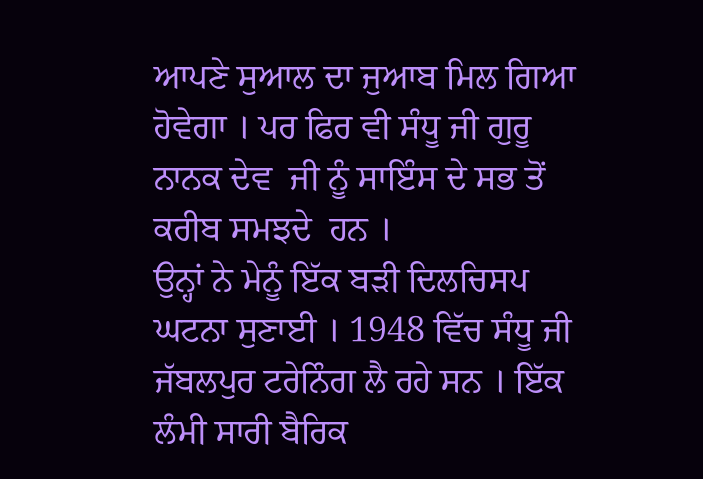ਆਪਣੇ ਸੁਆਲ ਦਾ ਜੁਆਬ ਮਿਲ ਗਿਆ ਹੋਵੇਗਾ । ਪਰ ਫਿਰ ਵੀ ਸੰਧੂ ਜੀ ਗੁਰੂ ਨਾਨਕ ਦੇਵ  ਜੀ ਨੂੰ ਸਾਇੰਸ ਦੇ ਸਭ ਤੋਂ ਕਰੀਬ ਸਮਝਦੇ  ਹਨ ।
ਉਨ੍ਹਾਂ ਨੇ ਮੇਨੂੰ ਇੱਕ ਬੜੀ ਦਿਲਚਿਸਪ ਘਟਨਾ ਸੁਣਾਈ । 1948 ਵਿੱਚ ਸੰਧੂ ਜੀ ਜੱਬਲਪੁਰ ਟਰੇਨਿੰਗ ਲੈ ਰਹੇ ਸਨ । ਇੱਕ ਲੰਮੀ ਸਾਰੀ ਬੈਰਿਕ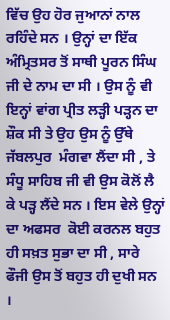ਵਿੱਚ ਉਹ ਹੋਰ ਜੁਆਨਾਂ ਨਾਲ ਰਹਿੰਦੇ ਸਨ । ਉਨ੍ਹਾਂ ਦਾ ਇੱਕ ਅੰਮ੍ਰਿਤਸਰ ਤੋਂ ਸਾਥੀ ਪੂਰਨ ਸਿੰਘ ਜੀ ਦੇ ਨਾਮ ਦਾ ਸੀ । ਉਸ ਨੂੰ ਵੀ ਇਨ੍ਹਾਂ ਵਾਂਗ ਪ੍ਰੀਤ ਲੜ੍ਹੀ ਪੜ੍ਹਨ ਦਾ ਸ਼ੌਕ ਸੀ ਤੇ ਉਹ ਉਸ ਨੂੰ ਉੱਥੇ ਜੱਬਲਪੁਰ  ਮੰਗਵਾ ਲੈਂਦਾ ਸੀ , ਤੇ ਸੰਧੂ ਸਾਹਿਬ ਜੀ ਵੀ ਉਸ ਕੋਲੋਂ ਲੈ ਕੇ ਪੜ੍ਹ ਲੈਂਦੇ ਸਨ । ਇਸ ਵੇਲੇ ਉਨ੍ਹਾਂ ਦਾ ਅਫਸਰ  ਕੋਈ ਕਰਨਲ ਬਹੁਤ ਹੀ ਸਖ਼ਤ ਸੁਭਾ ਦਾ ਸੀ , ਸਾਰੇ  ਫੌਜੀ ਉਸ ਤੋਂ ਬਹੁਤ ਹੀ ਦੁਖੀ ਸਨ ।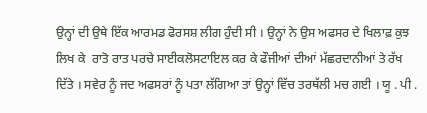ਉਨ੍ਹਾਂ ਦੀ ਉਥੇ ਇੱਕ ਆਰਮਡ ਫੋਰਸਸ਼ ਲੀਗ ਹੁੰਦੀ ਸੀ । ਉਨ੍ਹਾਂ ਨੇ ਉਸ ਅਫਸਰ ਦੇ ਖਿਲਾਫ਼ ਕੁਝ ਲਿਖ ਕੇ  ਰਾਤੋ ਰਾਤ ਪਰਚੇ ਸਾਈਕਲੋਸਟਾਇਲ ਕਰ ਕੇ ਫੌਜੀਆਂ ਦੀਆਂ ਮੱਛਰਦਾਨੀਆਂ ਤੇ ਰੱਖ ਦਿੱਤੇ । ਸਵੇਰ ਨੂੰ ਜਦ ਅਫਸਰਾਂ ਨੂੰ ਪਤਾ ਲੱਗਿਆ ਤਾਂ ਉਨ੍ਹਾਂ ਵਿੱਚ ਤਰਥੱਲੀ ਮਚ ਗਈ । ਯੂ . ਪੀ .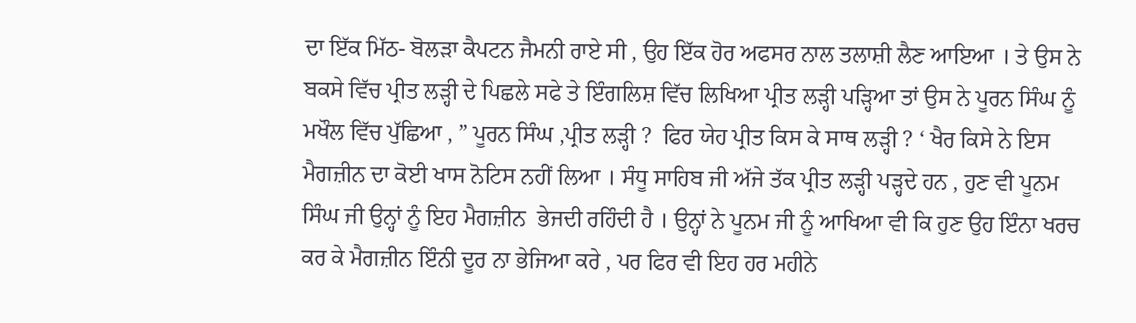ਦਾ ਇੱਕ ਮਿੱਠ- ਬੋਲੜਾ ਕੈਪਟਨ ਜੈਮਨੀ ਰਾਏ ਸੀ , ਉਹ ਇੱਕ ਹੋਰ ਅਫਸਰ ਨਾਲ ਤਲਾਸ਼ੀ ਲੈਣ ਆਇਆ । ਤੇ ਉਸ ਨੇ ਬਕਸੇ ਵਿੱਚ ਪ੍ਰੀਤ ਲੜ੍ਹੀ ਦੇ ਪਿਛਲੇ ਸਫੇ ਤੇ ਇੰਗਲਿਸ਼ ਵਿੱਚ ਲਿਖਿਆ ਪ੍ਰੀਤ ਲੜ੍ਹੀ ਪੜ੍ਹਿਆ ਤਾਂ ਉਸ ਨੇ ਪੂਰਨ ਸਿੰਘ ਨੂੰ ਮਖੌਲ ਵਿੱਚ ਪੁੱਛਿਆ , ” ਪੂਰਨ ਸਿੰਘ ,ਪ੍ਰੀਤ ਲੜ੍ਹੀ ?  ਫਿਰ ਯੇਹ ਪ੍ਰੀਤ ਕਿਸ ਕੇ ਸਾਥ ਲੜ੍ਹੀ ? ‘ ਖੈਰ ਕਿਸੇ ਨੇ ਇਸ ਮੈਗਜ਼ੀਨ ਦਾ ਕੋਈ ਖਾਸ ਨੋਟਿਸ ਨਹੀਂ ਲਿਆ । ਸੰਧੂ ਸਾਹਿਬ ਜੀ ਅੱਜੇ ਤੱਕ ਪ੍ਰੀਤ ਲੜ੍ਹੀ ਪੜ੍ਹਦੇ ਹਨ , ਹੁਣ ਵੀ ਪੂਨਮ ਸਿੰਘ ਜੀ ਉਨ੍ਹਾਂ ਨੂੰ ਇਹ ਮੈਗਜ਼ੀਨ  ਭੇਜਦੀ ਰਹਿੰਦੀ ਹੈ । ਉਨ੍ਹਾਂ ਨੇ ਪੂਨਮ ਜੀ ਨੂੰ ਆਖਿਆ ਵੀ ਕਿ ਹੁਣ ਉਹ ਇੰਨਾ ਖਰਚ ਕਰ ਕੇ ਮੈਗਜ਼ੀਨ ਇੰਨੀ ਦੂਰ ਨਾ ਭੇਜਿਆ ਕਰੇ , ਪਰ ਫਿਰ ਵੀ ਇਹ ਹਰ ਮਹੀਨੇ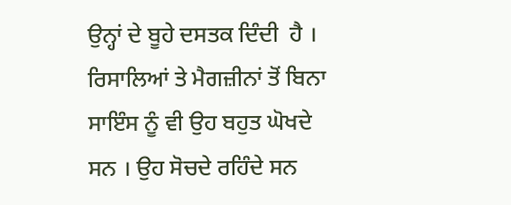ਉਨ੍ਹਾਂ ਦੇ ਬੂਹੇ ਦਸਤਕ ਦਿੰਦੀ  ਹੈ ।  ਰਿਸਾਲਿਆਂ ਤੇ ਮੈਗਜ਼ੀਨਾਂ ਤੋਂ ਬਿਨਾ ਸਾਇੰਸ ਨੂੰ ਵੀ ਉਹ ਬਹੁਤ ਘੋਖਦੇ ਸਨ । ਉਹ ਸੋਚਦੇ ਰਹਿੰਦੇ ਸਨ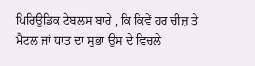ਪਿਰਿਉਡਿਕ ਟੇਬਲਸ ਬਾਰੇ , ਕਿ ਕਿਵੇਂ ਹਰ ਚੀਜ਼ ਤੇ ਮੈਟਲ ਜਾਂ ਧਾਤ ਦਾ ਸੁਭਾ ਉਸ ਦੇ ਵਿਚਲੇ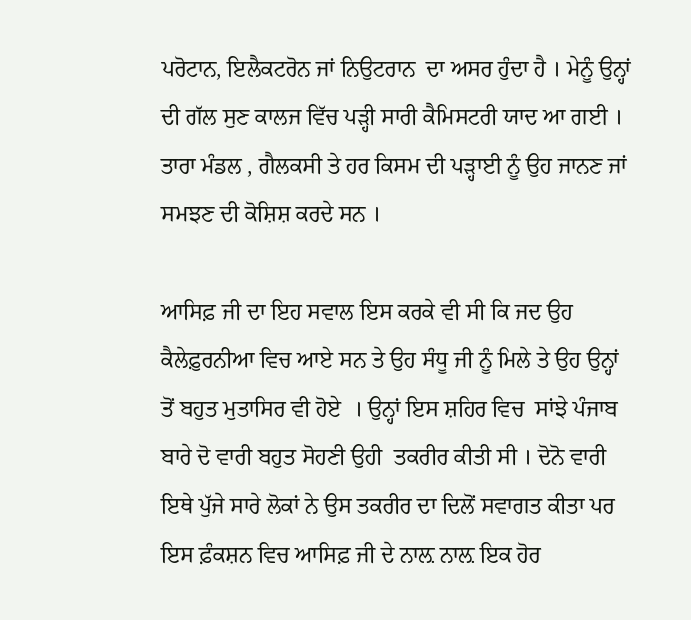ਪਰੋਟਾਨ, ਇਲੈਕਟਰੋਨ ਜਾਂ ਨਿਉਟਰਾਨ  ਦਾ ਅਸਰ ਹੁੰਦਾ ਹੈ । ਮੇਨੂੰ ਉਨ੍ਹਾਂ ਦੀ ਗੱਲ ਸੁਣ ਕਾਲਜ ਵਿੱਚ ਪੜ੍ਹੀ ਸਾਰੀ ਕੈਮਿਸਟਰੀ ਯਾਦ ਆ ਗਈ । ਤਾਰਾ ਮੰਡਲ , ਗੈਲਕਸੀ ਤੇ ਹਰ ਕਿਸਮ ਦੀ ਪੜ੍ਹਾਈ ਨੂੰ ਉਹ ਜਾਨਣ ਜਾਂ ਸਮਝਣ ਦੀ ਕੋਸ਼ਿਸ਼ ਕਰਦੇ ਸਨ ।

ਆਸਿਫ਼ ਜੀ ਦਾ ਇਹ ਸਵਾਲ ਇਸ ਕਰਕੇ ਵੀ ਸੀ ਕਿ ਜਦ ਉਹ ਕੈਲੇਫ਼ੁਰਨੀਆ ਵਿਚ ਆਏ ਸਨ ਤੇ ਉਹ ਸੰਧੂ ਜੀ ਨੂੰ ਮਿਲੇ ਤੇ ਉਹ ਉਨ੍ਹਾਂ ਤੋਂ ਬਹੁਤ ਮੁਤਾਸਿਰ ਵੀ ਹੋਏ  । ਉਨ੍ਹਾਂ ਇਸ ਸ਼ਹਿਰ ਵਿਚ  ਸਾਂਝੇ ਪੰਜਾਬ ਬਾਰੇ ਦੋ ਵਾਰੀ ਬਹੁਤ ਸੋਹਣੀ ਉਹੀ  ਤਕਰੀਰ ਕੀਤੀ ਸੀ । ਦੋਨੋ ਵਾਰੀ   ਇਥੇ ਪੁੱਜੇ ਸਾਰੇ ਲੋਕਾਂ ਨੇ ਉਸ ਤਕਰੀਰ ਦਾ ਦਿਲੋਂ ਸਵਾਗਤ ਕੀਤਾ ਪਰ ਇਸ ਫ਼ੰਕਸ਼ਨ ਵਿਚ ਆਸਿਫ਼ ਜੀ ਦੇ ਨਾਲ਼ ਨਾਲ਼ ਇਕ ਹੋਰ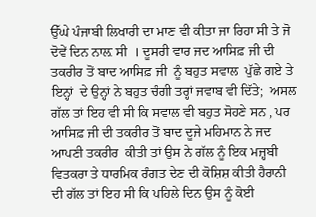ਉੱਘੇ ਪੰਜਾਬੀ ਲਿਖਾਰੀ ਦਾ ਮਾਣ ਵੀ ਕੀਤਾ ਜਾ ਰਿਹਾ ਸੀ ਤੇ ਜੋ ਦੋਵੇਂ ਦਿਨ ਨਾਲ਼ ਸੀ  । ਦੂਸਰੀ ਵਾਰ ਜਦ ਆਸਿਫ਼ ਜੀ ਦੀ ਤਕਰੀਰ ਤੋਂ ਬਾਦ ਆਸਿਫ਼ ਜੀ  ਨੂੰ ਬਹੁਤ ਸਵਾਲ  ਪੁੱਛੇ ਗਏ ਤੇ ਇਨ੍ਹਾਂ  ਦੇ ਉਨ੍ਹਾਂ ਨੇ ਬਹੁਤ ਚੰਗੀ ਤਰ੍ਹਾਂ ਜਵਾਬ ਵੀ ਦਿੱਤੇ;  ਅਸਲ ਗੱਲ ਤਾਂ ਇਹ ਵੀ ਸੀ ਕਿ ਸਵਾਲ ਵੀ ਬਹੁਤ ਸੋਹਣੇ ਸਨ , ਪਰ ਆਸਿਫ਼ ਜੀ ਦੀ ਤਕਰੀਰ ਤੋਂ ਬਾਦ ਦੂਜੇ ਮਹਿਮਾਨ ਨੇ ਜਦ ਆਪਣੀ ਤਕਰੀਰ  ਕੀਤੀ ਤਾਂ ਉਸ ਨੇ ਗੱਲ ਨੂੰ ਇਕ ਮਜ਼੍ਹਬੀ ਵਿਤਕਰਾ ਤੇ ਧਾਰਮਿਕ ਰੰਗਤ ਦੇਣ ਦੀ ਕੋਸ਼ਿਸ਼ ਕੀਤੀ ਹੈਰਾਨੀ ਦੀ ਗੱਲ ਤਾਂ ਇਹ ਸੀ ਕਿ ਪਹਿਲੇ ਦਿਨ ਉਸ ਨੂੰ ਕੋਈ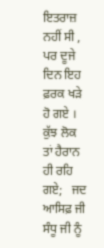ਇਤਰਾਜ਼ ਨਹੀਂ ਸੀ , ਪਰ ਦੂਜੇ ਦਿਨ ਇਹ ਫ਼ਰਕ ਖੜੇ ਹੋ ਗਏ । ਕੁੱਝ ਲੋਕ ਤਾਂ ਹੈਰਾਨ ਹੀ ਰਹਿ ਗਏ;   ਜਦ ਆਸਿਫ਼ ਜੀ ਸੰਧੂ ਜੀ ਨੂੰ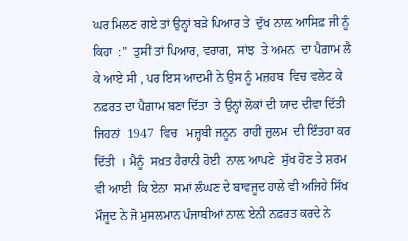ਘਰ ਮਿਲਣ ਗਏ ਤਾਂ ਉਨ੍ਹਾਂ ਬੜੇ ਪਿਆਰ ਤੇ  ਦੁੱਖ ਨਾਲ਼ ਆਸਿਫ਼ ਜੀ ਨੂੰ ਕਿਹਾ  :”  ਤੁਸੀਂ ਤਾਂ ਪਿਆਰ, ਵਰਾਗ,  ਸਾਂਝ  ਤੇ ਅਮਨ  ਦਾ ਪੈਗ਼ਾਮ ਲੈ ਕੇ ਆਏ ਸੀ , ਪਰ ਇਸ ਆਦਮੀ ਨੇ ਉਸ ਨੂੰ ਮਜ਼ਹਬ  ਵਿਚ ਵਲੇਟ ਕੇ ਨਫ਼ਰਤ ਦਾ ਪੈਗ਼ਾਮ ਬਣਾ ਦਿੱਤਾ  ਤੇ ਉਨ੍ਹਾਂ ਲੋਕਾਂ ਦੀ ਯਾਦ ਦੀਵਾ ਦਿੱਤੀ ਜਿਹਨਾਂ  1947  ਵਿਚ   ਮਜ਼੍ਹਬੀ ਜਨੂਨ  ਰਾਹੀਂ ਜ਼ੁਲਮ  ਦੀ ਇੰਤਹਾ ਕਰ ਦਿੱਤੀ  । ਮੈਨੂੰ  ਸਖ਼ਤ ਹੈਰਾਨੀ ਹੋਈ  ਨਾਲ਼ ਆਪਣੇ  ਸੁੱਖ ਹੋਣ ਤੇ ਸ਼ਰਮ ਵੀ ਆਈ  ਕਿ ਏਨਾ  ਸਮਾਂ ਲੰਘਣ ਦੇ ਬਾਵਜੂਦ ਹਾਲੇ ਵੀ ਅਜਿਹੇ ਸਿੱਖ ਮੌਜੂਦ ਨੇ ਜੋ ਮੁਸਲਮਾਨ ਪੰਜਾਬੀਆਂ ਨਾਲ਼ ਏਨੀ ਨਫ਼ਰਤ ਕਰਦੇ ਨੇ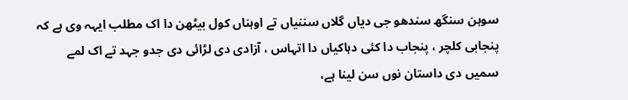سوہن سنگھ سندھو جی دیاں گلاں سننیاں تے اوہناں کول بیٹھن دا اک مطلب ایہہ وی ہے کہ پنجابی کلچر ، پنجاب دا کئی دہاکیاں دا اتہاس ، آزادی دی لڑائی دی جدو جہد تے اک لمے سمیں دی داستان نوں سن لینا ہے،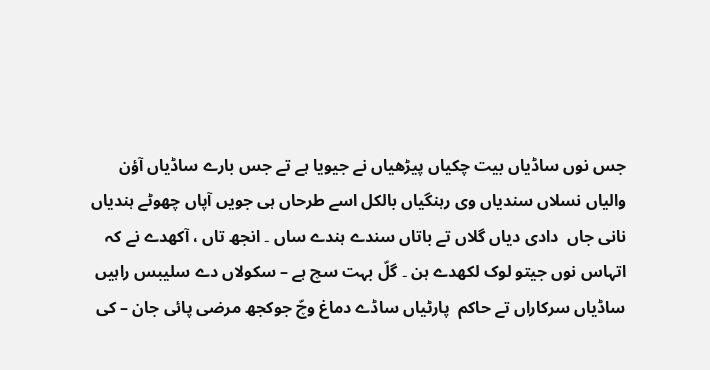جس نوں ساڈیاں بیت چکیاں پیڑھیاں نے جیویا ہے تے جس بارے ساڈیاں آؤن والیاں نسلاں سندیاں وی رہنگیاں بالکل اسے طرحاں ہی جویں آپاں چھوٹے ہندیاں نانی جاں  دادی دیاں گلاں تے باتاں سندے ہندے ساں ۔ انجھ تاں ، آکھدے نے کہ اتہاس نوں جیتو لوک لکھدے ہن ۔ گلّ بہت سچ ہے – سکولاں دے سلیبس راہیں ساڈیاں سرکاراں تے حاکم  پارٹیاں ساڈے دماغ وچّ جوکجھ مرضی پائی جان – کی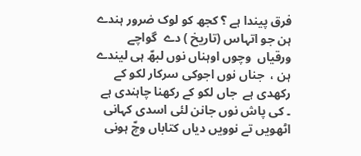فرق پیندا ہے ؟ کجھ کو لوک ضرور ہندے ہن جو اتہاس (تاریخ ) دے  گواچے  ورقیاں  وچوں اوہناں نوں لبھّ ہی لیندے ہن ،  جناں نوں اجوکی سرکار لکو کے رکھدی ہے  جاں لکو کے رکھنا چاہندی ہے  ۔ کی پاش نوں جانن لئی اسدی کہانی اٹھویں تے نوویں دیاں کتاباں وچّ ہونی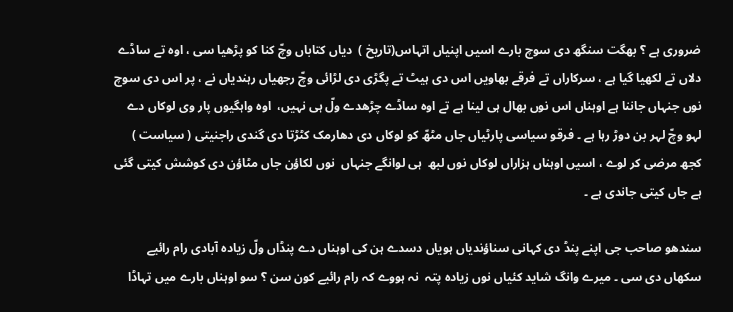ضروری ہے ؟ بھگت سنگھ دی سوچ بارے اسیں اپنیاں اتہاس(تاریخ )  دیاں کتاباں وچّ کنا کو پڑھیا سی ، اوہ تے ساڈے دلاں تے لکھیا گیا ہے ، سرکاراں تے فرقے بھاویں اس دی ہیٹ تے پگڑی دی لڑائی وچّ رجھیاں رہندیاں نے ، پر اس دی سوچ نوں جنہاں جاننا ہے اوہناں اس نوں بھال ہی لینا ہے تے اوہ ساڈے چڑھدے ولّ ہی نہیں،  اوہ واہگیوں پار وی لوکاں دے لہو وچّ لہر بن دوڑ رہا ہے ۔ فرقو سیاسی پارٹیاں جاں مٹھّ کو لوکاں دی دھارمک کٹڑتا دی گندی راجنیتی ( سیاست ) کجھ مرضی کر لوے ، اسیں اوہناں ہزاراں لوکاں نوں لبھ  ہی لوانگے جنہاں  نوں لکاؤن جاں مٹاؤن دی کوشش کیتی گئی ہے جاں کیتی جاندی ہے ۔

سندھو صاحب جی اپنے پنڈ دی کہانی سناؤندیاں ہویاں دسدے ہن کی اوہناں دے پنڈاں ولّ زیادہ آبادی رام رائیے سکھاں دی سی ۔ میرے وانگ شاید کئیاں نوں زیادہ پتہ  نہ ہووے کہ رام رائیے کون سن ؟ سو اوہناں بارے میں تہاڈا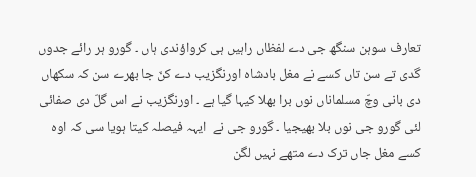تعارف سوہن سنگھ جی دے لفظاں راہیں ہی کرواؤندی ہاں ۔ گورو ہر رائے جدوں گدی تے سن تاں کسے نے مغل بادشاہ اورنگزیب دے کنّ جا بھرے سن کہ سکھاں دی بانی وچّ مسلماناں نوں برا بھلا کیہا گیا ہے ۔ اورنگزیب نے اس گلّ دی صفائی لئی گورو جی نوں بلا بھیجیا ۔ گورو جی نے  ایہہ فیصلہ کیتا ہویا سی کہ اوہ کسے مغل جاں ترک دے متھے نہیں لگن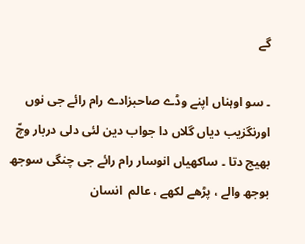گے

۔ سو اوہناں اپنے وڈے صاحبزادے رام رائے جی نوں اورنگزیب دیاں گلاں دا جواب دین لئی دلی دربار وچّ بھیج دتا ۔ ساکھیاں انوسار رام رائے جی چنگی سوجھ بوجھ والے ، پڑھے لکھے ، عالم  انسان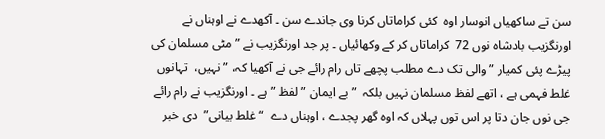سن تے ساکھیاں انوسار اوہ  کئی کراماتاں کرنا وی جاندے سن ۔ آکھدے نے اوہناں نے اورنگزیب بادشاہ نوں 72  کراماتاں کر کے وکھائیاں ۔ پر جد اورنگزیب نے ” مٹی مسلمان کی پیڑے پئی کمیار ” والی تک دے مطلب پچھے تاں رام رائے جی نے آکھیا کہ، ” نہیں،  تہانوں غلط فہمی ہے ، اتھے لفظ مسلمان نہیں بلکہ  ” بے ایمان ” لفظ ” ہے ۔ اورنگزیب نے رام رائے جی نوں جان دتا پر اس توں پہلاں کہ اوہ گھر پجدے ، اوہناں دے  “غلط بیانی”  دی خبر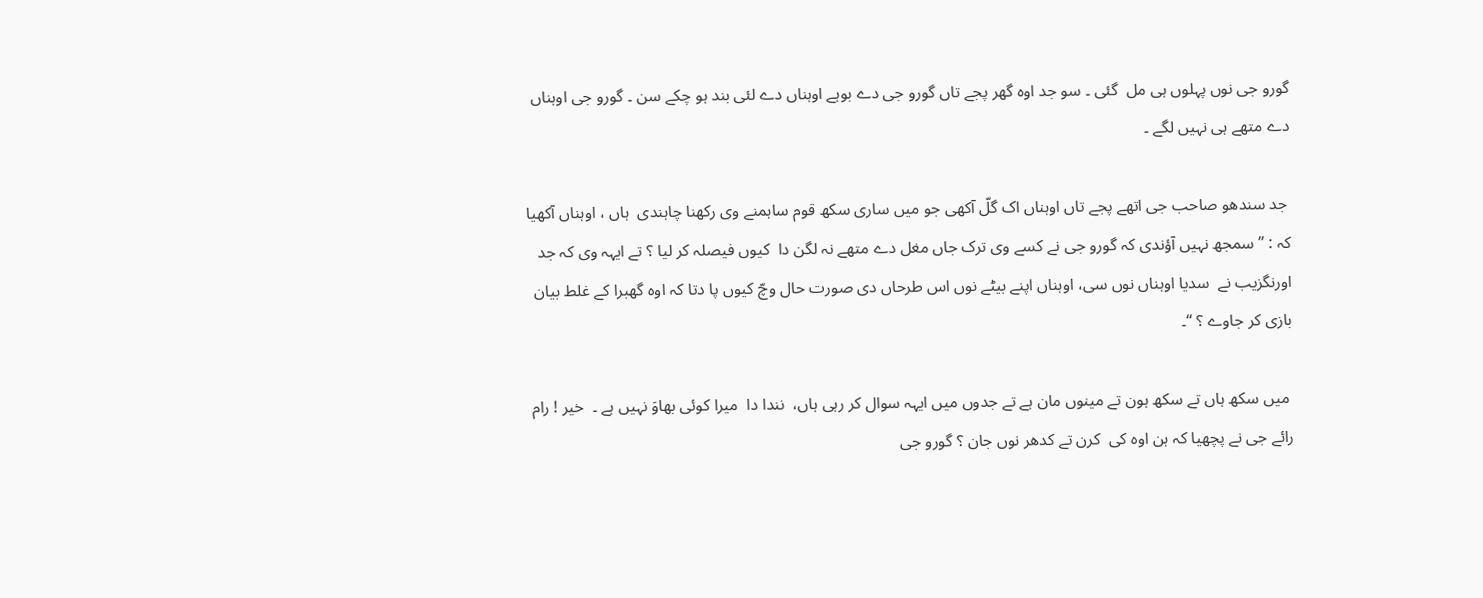گورو جی نوں پہلوں ہی مل  گئی ۔ سو جد اوہ گھر پجے تاں گورو جی دے بوہے اوہناں دے لئی بند ہو چکے سن ۔ گورو جی اوہناں دے متھے ہی نہیں لگے ۔

 جد سندھو صاحب جی اتھے پجے تاں اوہناں اک گلّ آکھی جو میں ساری سکھ قوم ساہمنے وی رکھنا چاہندی  ہاں ، اوہناں آکھیا کہ : ” سمجھ نہیں آؤندی کہ گورو جی نے کسے وی ترک جاں مغل دے متھے نہ لگن دا  کیوں فیصلہ کر لیا ؟ تے ایہہ وی کہ جد اورنگزیب نے  سدیا اوہناں نوں سی، اوہناں اپنے بیٹے نوں اس طرحاں دی صورت حال وچّ کیوں پا دتا کہ اوہ گھبرا کے غلط بیان بازی کر جاوے ؟ “۔

 میں سکھ ہاں تے سکھ ہون تے مینوں مان ہے تے جدوں میں ایہہ سوال کر رہی ہاں،  نندا دا  میرا کوئی بھاوَ نہیں ہے ۔  خیر ! رام رائے جی نے پچھیا کہ ہن اوہ کی  کرن تے کدھر نوں جان ؟ گورو جی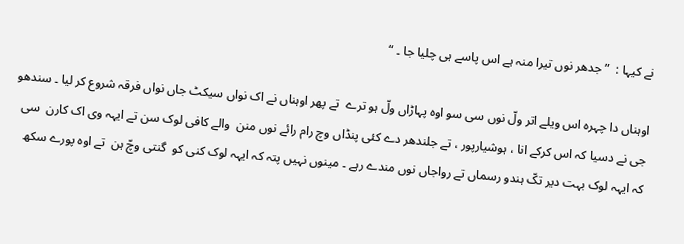نے کیہا :  ” جدھر نوں تیرا منہ ہے اس پاسے ہی چلیا جا ۔ “

اوہناں دا چہرہ اس ویلے اتر ولّ نوں سی سو اوہ پہاڑاں ولّ ہو ترے  تے پھر اوہناں نے اک نواں سیکٹ جاں نواں فرقہ شروع کر لیا ۔ سندھو جی نے دسیا کہ اس کرکے انا ، ہوشیارپور ، تے جلندھر دے کئی پنڈاں وچ رام رائے نوں منن  والے کافی لوک سن تے ایہہ وی اک کارن  سی کہ ایہہ لوک بہت دیر تکّ ہندو رسماں تے رواجاں نوں مندے رہے ۔ مینوں نہیں پتہ کہ ایہہ لوک کنی کو  گنتی وچّ ہن  تے اوہ پورے سکھ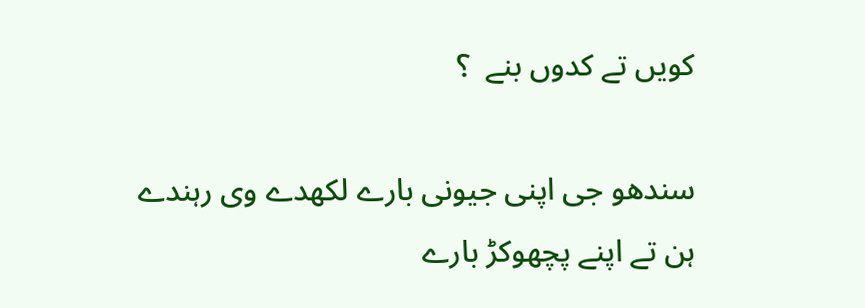کویں تے کدوں بنے  ؟

سندھو جی اپنی جیونی بارے لکھدے وی رہندے ہن تے اپنے پچھوکڑ بارے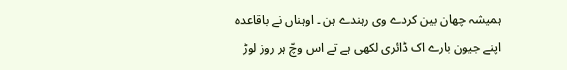ہمیشہ چھان بین کردے وی رہندے ہن ۔ اوہناں نے باقاعدہ اپنے جیون بارے اک ڈائری لکھی ہے تے اس وچّ ہر روز لوڑ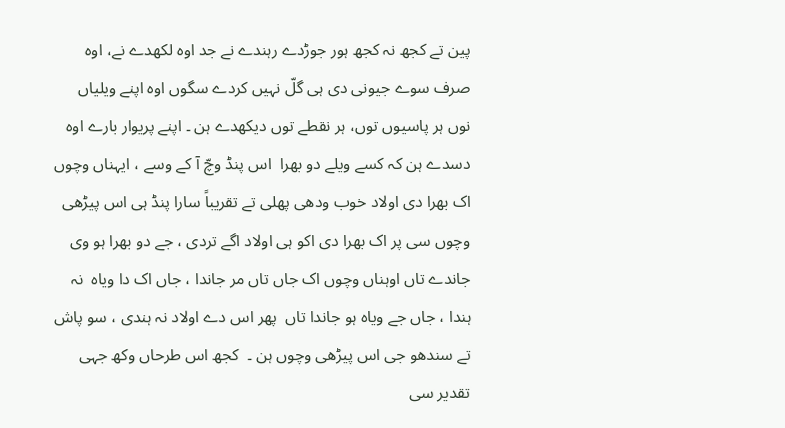پین تے کجھ نہ کجھ ہور جوڑدے رہندے نے جد اوہ لکھدے نے، اوہ صرف سوے جیونی دی ہی گلّ نہیں کردے سگوں اوہ اپنے ویلیاں نوں ہر پاسیوں توں، ہر نقطے توں دیکھدے ہن ۔ اپنے پریوار بارے اوہ دسدے ہن کہ کسے ویلے دو بھرا  اس پنڈ وچّ آ کے وسے ، ایہناں وچوں اک بھرا دی اولاد خوب ودھی پھلی تے تقریباً سارا پنڈ ہی اس پیڑھی وچوں سی پر اک بھرا دی اکو ہی اولاد اگے تردی ، جے دو بھرا ہو وی جاندے تاں اوہناں وچوں اک جاں تاں مر جاندا ، جاں اک دا ویاہ  نہ ہندا ، جاں جے ویاہ ہو جاندا تاں  پھر اس دے اولاد نہ ہندی ، سو پاش تے سندھو جی اس پیڑھی وچوں ہن ۔  کجھ اس طرحاں وکھ جہی تقدیر سی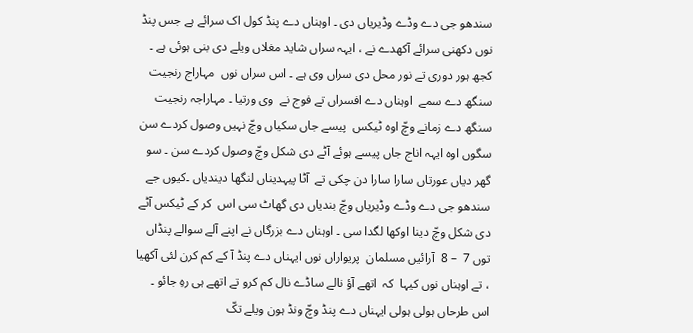سندھو جی دے وڈے وڈیریاں دی ۔ اوہناں دے پنڈ کول اک سرائے ہے جس پنڈ نوں دکھنی سرائے آکھدے نے ، ایہہ سراں شاید مغلاں ویلے دی بنی ہوئی ہے ۔ کجھ ہور دوری تے نور محل دی سراں وی ہے ۔ اس سراں نوں  مہاراج رنجیت سنگھ دے سمے  اوہناں دے افسراں تے فوج نے  وی ورتیا ۔ مہاراجہ رنجیت سنگھ دے زمانے وچّ اوہ ٹیکس  پیسے جاں سکیاں وچّ نہیں وصول کردے سن سگوں اوہ ایہہ اناج جاں پیسے ہوئے آٹے دی شکل وچّ وصول کردے سن ۔ سو گھر دیاں عورتاں سارا سارا دن چکی تے  آٹا پیہدیناں لنگھا دیندیاں ۔کیوں جے سندھو جی دے وڈے وڈیریاں وچّ بندیاں دی گھاٹ سی اس  کر کے ٹیکس آٹے دی شکل وچّ دینا اوکھا لگدا سی ۔ اوہناں دے بزرگاں نے اپنے آلے سوالے پنڈاں توں 7  – 8  آرائیں مسلمان  پریواراں نوں ایہناں دے پنڈ آ کے کم کرن لئی آکھیا ، تے اوہناں نوں کیہا  کہ  اتھے آؤ نالے ساڈے نال کم کرو تے اتھے ہی رہِ جائو ۔  اس طرحاں ہولی ہولی ایہناں دے پنڈ وچّ ونڈ ہون ویلے تکّ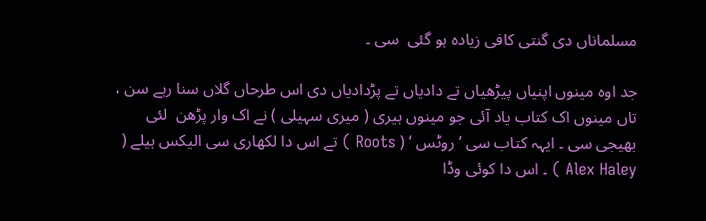مسلماناں دی گنتی کافی زیادہ ہو گئی  سی ۔

جد اوہ مینوں اپنیاں پیڑھیاں تے دادیاں تے پڑدادیاں دی اس طرحاں گلاں سنا رہے سن ، تاں مینوں اک کتاب یاد آئی جو مینوں ہیری ( میری سہیلی ) نے اک وار پڑھن  لئی بھیجی سی ۔ ایہہ کتاب سی ‘ روٹس ‘ ( Roots ) تے اس دا لکھاری سی الیکس ہیلے ( Alex Haley ) ۔ اس دا کوئی وڈا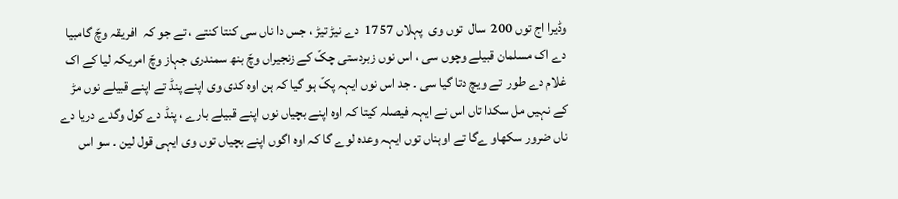وڈیرا اج توں 200  سال  توں وی  پہلاں 1757  دے نیڑ تیڑ ، جس دا ناں سی کنتا کنتے ، تے جو کہ  افریقہ وچّ گامبیا دے اک مسلمان قبیلے وچوں سی ، اس نوں زبردستی چکّ کے زنجیراں وچّ بنھ سمندری جہاز وچّ امریکہ لیا کے اک غلام دے طور  تے ویچ دتا گیا سی ۔ جد اس نوں ایہہ پکّ ہو گیا کہ ہن اوہ کدی وی اپنے پنڈ تے اپنے قبیلے نوں مڑ کے نہیں مل سکدا تاں اس نے ایہہ فیصلہ کیتا کہ اوہ اپنے بچیاں نوں اپنے قبیلے بارے ، پنڈ دے کول وگدے دریا دے ناں ضرور سکھاو ےگا تے اوہناں توں ایہہ وعدہ لوے گا کہ اوہ اگوں اپنے بچیاں توں وی ایہی قول لین ۔ سو اس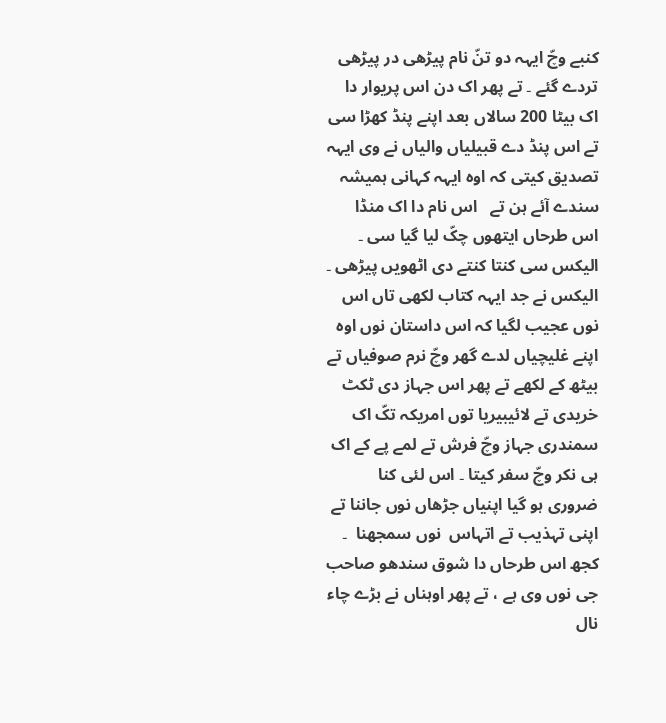کنبے وچّ ایہہ دو تنّ نام پیڑھی در پیڑھی تردے گئے ۔ تے پھر اک دن اس پریوار دا اک بیٹا 200 سالاں بعد اپنے پنڈ کھڑا سی تے اس پنڈ دے قبیلیاں والیاں نے وی ایہہ تصدیق کیتی کہ اوہ ایہہ کہانی ہمیشہ سندے آئے ہن تے   اس نام دا اک منڈا اس طرحاں ایتھوں چکّ لیا گیا سی ۔ الیکس سی کنتا کنتے دی اٹھویں پیڑھی ۔ الیکس نے جد ایہہ کتاب لکھی تاں اس نوں عجیب لگیا کہ اس داستان نوں اوہ اپنے غلیچیاں لدے گھر وچّ نرم صوفیاں تے بیٹھ کے لکھے تے پھر اس جہاز دی ٹکٹ خریدی تے لائیبیریا توں امریکہ تکّ اک سمندری جہاز وچّ فرش تے لمے پے کے اک ہی نکر وچّ سفر کیتا ۔ اس لئی کنا ضروری ہو گیا اپنیاں جڑھاں نوں جاننا تے اپنی تہذیب تے اتہاس  نوں سمجھنا  ۔ کجھ اس طرحاں دا شوق سندھو صاحب جی نوں وی ہے ، تے پھر اوہناں نے بڑے چاء نال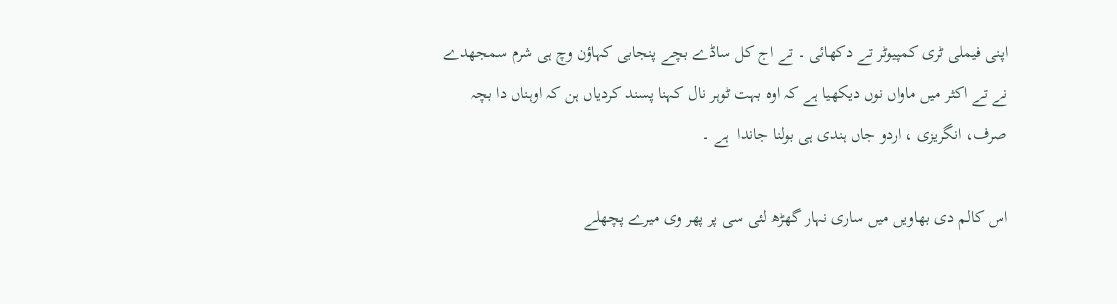اپنی فیملی ٹری کمپیوٹر تے دکھائی ۔ تے اج کل ساڈے بچے پنجابی کہاؤن وچ ہی شرم سمجھدے نے تے اکثر میں ماواں نوں دیکھیا ہے کہ اوہ بہت ٹوہر نال کہنا پسند کردیاں ہن کہ اوہناں دا بچہ صرف، انگریزی ، اردو جاں ہندی ہی بولنا جاندا  ہے ۔

اس کالم دی بھاویں میں ساری نہار گھڑھ لئی سی پر پھر وی میرے پچھلے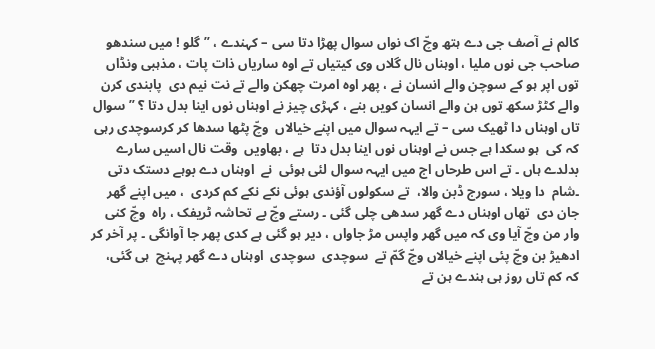کالم نے آصف جی دے ہتھ وچّ اک نواں سوال پھڑا دتا سی – کہندے ، ” گلو ! میں سندھو صاحب جی نوں ملیا ، اوہناں نال گلاں وی کیتیاں تے اوہ ساریاں ذات پات ، مذہبی ونڈاں توں اپر ہو کے سوچن والے انسان نے ، پھر اوہ امرت چھکن والے تے نت نیم دی  پابندی کرن والے کٹڑ سکھ توں ہن والے انسان کویں بنے ، کہڑی چیز نے اوہناں نوں اینا بدل دتا ؟ ” سوال تاں اوہناں دا ٹھیک سی – تے ایہہ سوال میں اپنے خیالاں  وچّ پٹھا سدھا کر کرسوچدی رہی کہ کی  ہو سکدا ہے جس نے اوہناں نوں اینا بدل دتا  ہے ، بھاویں  وقت نال اسیں سارے بدلدے ہاں ۔ تے اس طرحاں اج میں ایہہ سوال لئی ہوئی  نے  اوہناں دے بوہے دستک دتی ۔شام  دا ویلا ، سورج ڈبن والا،  تے سکولوں آؤندی ہوئی نکے نکے کم کردی  ، میں اپنے گھر جان دی  تھاں اوہناں دے گھر سدھی چلی گئی ۔ رستے وچّ بے تحاشہ ٹریفک ، راہ  وچّ کنی وار من وچّ آیا وی کہ میں گھر واپس مڑ جاواں ، دیر ہو گئی ہے کدی پھر جا آوانگی ۔ پر آخر کر ادھیڑ بن وچّ پئی اپنے خیالاں وچّ گمّ تے  سوچدی  سوچدی  اوہناں دے گھر پہنچ  ہی گئی،  کہ کم تاں روز ہی ہندے ہن تے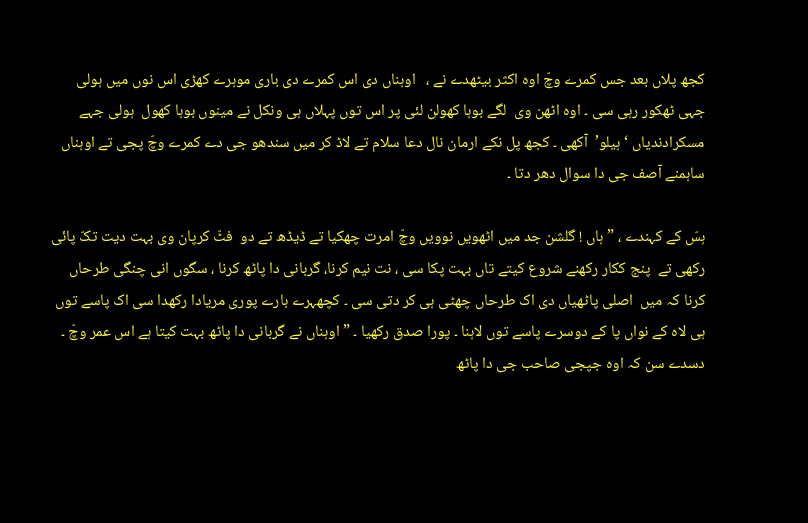کجھ پلاں بعد جس کمرے وچّ اوہ اکثر بیٹھدے نے ،   اوہناں دی اس کمرے دی باری موہرے کھڑی اس نوں میں ہولی جہی ٹھکور رہی سی ۔ اوہ اٹھن وی  لگے بوہا کھولن لئی پر اس توں پہلاں ہی ونکل نے مینوں بوہا کھول  ہولی جہے مسکرادندیاں ‘ ہیلو’  آکھی ۔ کجھ پل نکے ارمان نال دعا سلام تے لاڈ کر میں سندھو جی دے کمرے وچّ پجی تے اوہناں ساہمنے آصف جی دا سوال دھر دتا ۔

ہسّ کے کہندے ، ” ہاں ! گلشن جد میں اٹھویں نوویں وچّ امرت چھکیا تے ڈیڈھ تے دو  فٹّ کرپان وی بہت دیت تکّ پائی رکھی تے  پنج ککار رکھنے شروع کیتے تاں بہت پکا سی ، نت نیم کرنا، گربانی دا پاٹھ کرنا ، سگوں انی چنگی طرحاں کرنا کہ میں  اصلی پاٹھیاں دی اک طرحاں چھٹی ہی کر دتی سی ۔ کچھہرے بارے پوری مریادا رکھدا سی اک پاسے توں ہی لاہ کے نواں پا کے دوسرے پاسے توں لاہنا ۔ پورا صدق رکھیا ۔ ” اوہناں نے گربانی دا پاٹھ بہت کیتا ہے اس عمر وچّ ۔ دسدے سن کہ اوہ جپجی صاحب جی دا پاٹھ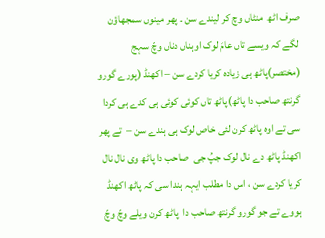صرف اٹھ  منٹاں وچ کر لیندے سن ۔ پھر مینوں سمجھاؤن لگے کہ ویسے تاں عامَ لوک اوہناں دناں وچّ سہج (مختصر)پاٹھ ہی زیادہ کریا کردے سن – اکھنڈ (پورے گورو  گرنتھ صاحب دا پاٹھ)پاٹھ تاں کوئی کوئی ہی کدے ہی کردا سی تے اوہ پاٹھ کرن لئی خاص لوک ہی ہندے سن –  تے پھر اکھنڈ پاٹھ دے نال لوک جپُ جی  صاحب دا پاٹھ وی نال نال  کریا کردے سن ، اس دا مطلب ایہہ ہندا سی کہ پاٹھ اکھنڈ ہووے تے جو گورو گرنتھ صاحب دا  پاٹھ کرن ویلے وچّ وچّ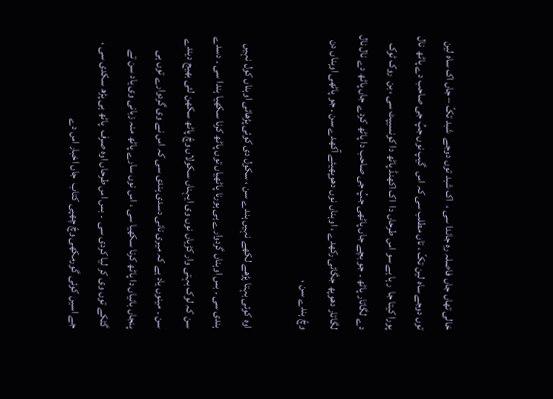خالی تھاں جاں فاصلہ رہِ جاندا سی ،  اک شبد توں دوجے  شبد تکّ – جاں اک ساہ لین توں دوجے ساہ لین تکّ ، تاں مطلب سی کہ اس  گیپ نوں جپُ جی صاحب دے پاٹھ  نال پورا کیتا جا  رہا ہے سو اس طرحاں دا  اک اکھنڈ پاٹھ دا کونسیپٹ سی ، بن  روک ٹوک دے لگاتار پاٹھ ۔ جو بچے جاں پاٹھی جپُ جی صاحب دا پاٹھ کردے جاں پاٹھ دے نال نال لگاتار دھوپھ جگائی رکھدے ، اوہناں نوں دھوپھیئے آکھدے سن ۔ جو پاٹھی اوہناں دن وچّ ہندے سن ،

اوہ کوئی بہتا پڑھے لکھے نہیں ہندے سن ، سکول دی کوئی پڑھائی اوہناں کول نہیں ہندی سی ۔ بس اوہناں گردوارے ہی ہورنا پاٹھیاں توں پاٹھ کرنا سکھیا ہندا سی ۔ دسدے سن کہ لوک بہتی وار کڑیاں نوں وی ایہناں سکولاں وچّ پاٹھ سکھن لئی بھیج دیندے سن ۔ مینوں یاد ہے کہ میری نانی دسدی ہندی سی کہ اس نے وی گردوارے توں ہی پنجاں بانیاں دا پاٹھ کرنا سکھیا سی ، اس نوں سارے پاٹھ منہ زبانی وی یاد سن تے گٹکے توں وی کر لیا کردی سی  ۔ بس اس طرحاں اوہ صرف  پاٹھ ہی پڑھ سکدی سی ، جے اسیں کوئی گورمکھی وچّ چھپی کتاب  جاں اخبار اس دے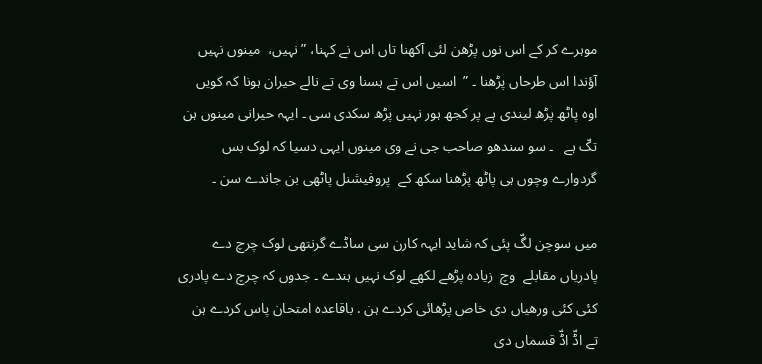موہرے کر کے اس نوں پڑھن لئی آکھنا تاں اس نے کہنا، ” نہیں،  مینوں نہیں آؤندا اس طرحاں پڑھنا ۔ ”  اسیں اس تے ہسنا وی تے نالے حیران ہونا کہ کویں اوہ پاٹھ پڑھ لیندی ہے پر کجھ ہور نہیں پڑھ سکدی سی ۔ ایہہ حیرانی مینوں ہن تکّ ہے   ۔ سو سندھو صاحب جی نے وی مینوں ایہی دسیا کہ لوک بس گردوارے وچوں ہی پاٹھ پڑھنا سکھ کے  پروفیشنل پاٹھی بن جاندے سن ۔

میں سوچن لگّ پئی کہ شاید ایہہ کارن سی ساڈے گرنتھی لوک چرچ دے پادریاں مقابلے  وچ  زیادہ پڑھے لکھے لوک نہیں ہندے ۔ جدوں کہ چرچ دے پادری  کئی کئی ورھیاں دی خاص پڑھائی کردے ہن . باقاعدہ امتحان پاس کردے ہن تے اڈّ اڈّ قسماں دی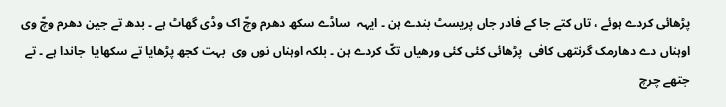پڑھائی کردے ہوئے ، تاں کتے جا کے فادر جاں پریسٹ بندے ہن ۔ ایہہ  ساڈے سکھ دھرم وچّ اک وڈی گھاٹ ہے ۔ بدھ تے جین دھرم وچّ وی  اوہناں دے دھارمک گرنتھی کافی  پڑھائی کئی کئی ورھیاں تکّ کردے ہن ۔ بلکہ اوہناں نوں وی  بہت کجھ پڑھایا تے سکھایا  جاندا ہے ۔ تے جتھے چرچ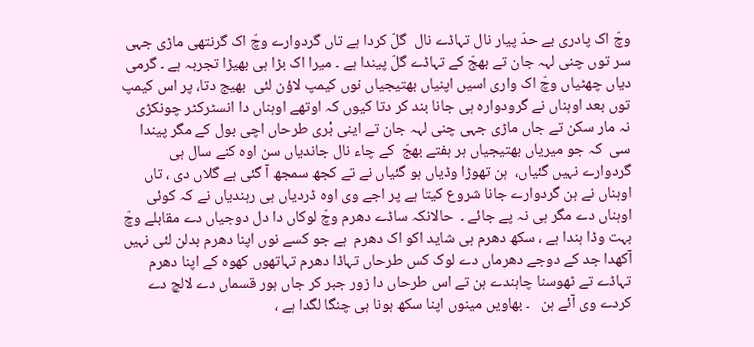وچّ اک پادری بے حدّ پیار نال تہاڈے نال  گلّ کردا ہے تاں گردوارے وچّ اک گرنتھی ماڑی جہی سر توں چنی لہہ جان تے بھجّ کے تہاڈے گلّ پیندا ہے ۔ میرا اک بڑا ہی بھیڑا تجربہ ہے ۔ گرمی دیاں چھٹیاں وچّ اک واری اسیں اپنیاں بھتیجیاں نوں کیمپ لاؤن لئی  بھیج دتا، پر اس کیمپ توں بعد اوہناں نے گرودوارہ ہی جانا بند کر دتا کیوں کہ اوتھے اوہناں دا انسٹرکٹر چونکڑی نہ مار سکن تے جاں ماڑی جہی چنی لہہ جان تے اینی بْری طرحاں اچی بول کے مگر پیندا سی  کہ جو میریاں بھتیجیاں ہر ہفتے بھجّ  کے چاء نال جاندیاں سن اوہ کنے سال ہی گردوارے نہیں گئیاں،  ہن تھوڑا وڈیاں ہو گئیاں نے تے کجھ سمجھ آ گئی ہے گلاں دی ، تاں اوہناں نے ہن گردوارے جانا شروع کیتا ہے پر اجے وی اوہ ڈردیاں ہی رہندیاں نے کہ کوئی اوہناں دے مگر ہی نہ پے جائے ۔  حالانکہ ساڈے دھرم وچّ لوکاں دا دل دوجیاں دے مقابلے وچّ بہت وڈا ہندا ہے ، سکھ دھرم ہی شاید اکو اک دھرم  ہے جو کسے نوں اپنا دھرم بدلن لئی نہیں آکھدا جد کے دوجے دھرماں دے لوک کس طرحاں تہاڈا دھرم تہاتھوں کھوہ کے اپنا دھرم تہاڈے تے ٹھوسنا چاہندے ہن تے اس طرحاں دا زور جبر کر جاں ہور قسماں دے لالچ دے کردے وی آئے ہن   ۔ بھاویں مینوں اپنا سکھ ہونا ہی چنگا لگدا ہے ،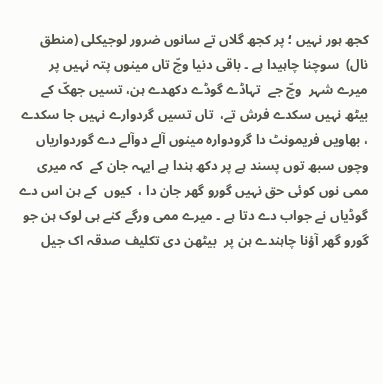کجھ ہور نہیں ؛ پر کجھ گلاں تے سانوں ضرور لوجیکلی (منطق نال)  سوچنا چاہیدا ہے ۔ باقی دنیا وچّ تاں مینوں پتہ نہیں پر میرے شہر  وچّ جے  تہاڈے گوڈے دکھدے ہن، تسیں جھکّ کے بیٹھ نہیں سکدے فرش تے،  تاں تسیں گردوارے نہیں جا سکدے ، بھاویں فریمونٹ دا گرودوارہ مینوں آلے دوآلے دے گوردواریاں وچوں سبھ توں پسند ہے پر دکھ ہندا ہے ایہہ جان کے  کہ میری ممی نوں کوئی حق نہیں گورو گھر جان دا ،  کیوں  کے ہن اس دے گوڈیاں نے جواب دے دتا ہے ۔ میرے ممی ورگے کنے ہی لوک ہن جو گورو گھر آؤنا چاہندے ہن پر  بیٹھن دی تکلیف صدقہ اک جیل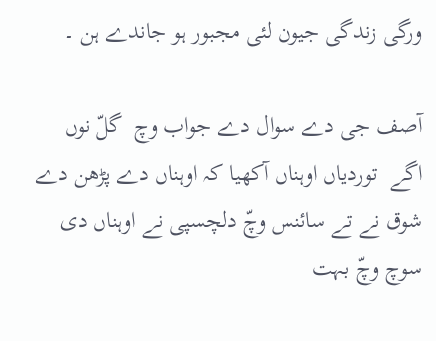ورگی زندگی جیون لئی مجبور ہو جاندے ہن ۔

آصف جی دے سوال دے جواب وچ  گلّ نوں اگے  توردیاں اوہناں آکھیا کہ اوہناں دے پڑھن دے شوق نے تے سائنس وچّ دلچسپی نے اوہناں دی سوچ وچّ بہت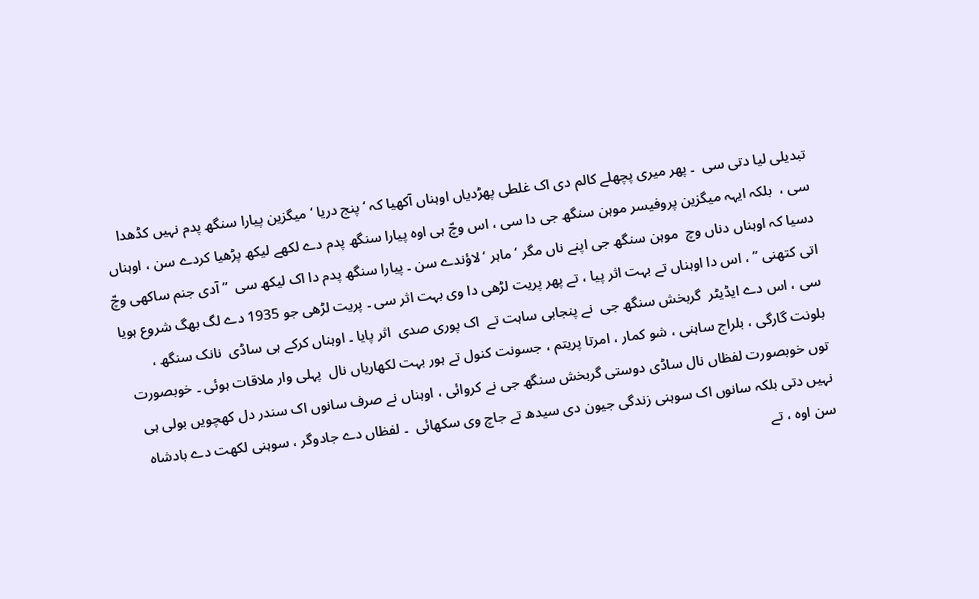تبدیلی لیا دتی سی  ۔ پھر میری پچھلے کالم دی اک غلطی پھڑدیاں اوہناں آکھیا کہ ‘ پنج دریا ‘ میگزین پیارا سنگھ پدم نہیں کڈھدا سی ،  بلکہ ایہہ میگزین پروفیسر موہن سنگھ جی دا سی ، اس وچّ ہی اوہ پیارا سنگھ پدم دے لکھے لیکھ پڑھیا کردے سن ، اوہناں دسیا کہ اوہناں دناں وچ  موہن سنگھ جی اپنے ناں مگر ‘ ماہر ‘ لاؤندے سن ۔ پیارا سنگھ پدم دا اک لیکھ سی  ” آدی جنم ساکھی وچّ اتی کتھنی ” ، اس دا اوہناں تے بہت اثر پیا ، تے پھر پریت لڑھی دا وی بہت اثر سی ۔ پریت لڑھی جو 1935 دے لگ بھگ شروع ہویا سی ، اس دے ایڈیٹر  گربخش سنگھ جی  نے پنجابی ساہت تے  اک پوری صدی  اثر پایا ۔ اوہناں کرکے ہی ساڈی  نانک سنگھ ، بلونت گارگی ، بلراج ساہنی ، شو کمار ، امرتا پریتم ، جسونت کنول تے ہور بہت لکھاریاں نال  پہلی وار ملاقات ہوئی ۔ خوبصورت توں خوبصورت لفظاں نال ساڈی دوستی گربخش سنگھ جی نے کروائی ، اوہناں نے صرف سانوں اک سندر دل کھچویں بولی ہی نہیں دتی بلکہ سانوں اک سوہنی زندگی جیون دی سیدھ تے جاچ وی سکھائی  ۔ لفظاں دے جادوگر ، سوہنی لکھت دے بادشاہ  سن اوہ ، تے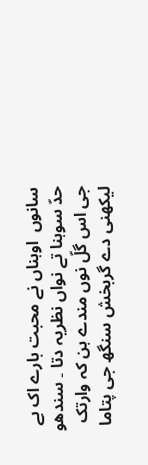سانوں  اوہناں نے محبت بارے اک بے حدّ سوہنا تے نواں نظریہ دتا ۔ سندھو جی اس گلّ نوں مندے ہن کہ وارتک لیکھنی دے گربخش سنگھ جی پتاما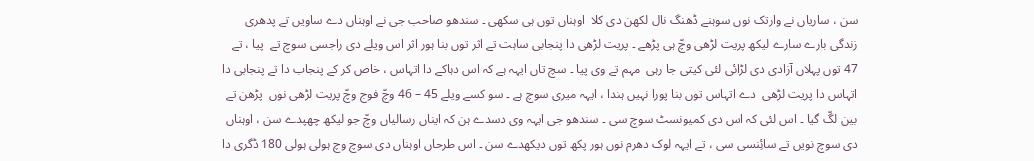سن ، ساریاں نے وارتک نوں سوہنے ڈھنگ نال لکھن دی کلا  اوہناں توں ہی سکھی ۔ سندھو صاحب جی نے اوہناں دے ساویں تے پدھری زندگی بارے سارے لیکھ پریت لڑھی وچّ ہی پڑھے ۔ پریت لڑھی دا پنجابی ساہت تے اثر توں بنا ہور اثر اس ویلے دی راجسی سوچ تے  پیا ، تے 47 توں پہلاں آزادی دی لڑائی لئی کیتی جا رہی  مہم تے وی پیا ۔ سچ تاں ایہہ ہے کہ اس دہاکے دا اتہاس ، خاص کر کے پنجاب دا تے پنجابی دا اتہاس دا پریت لڑھی  دے اتہاس توں بنا پورا نہیں ہندا ، ایہہ میری سوچ ہے ۔ سو کسے ویلے 45 – 46 وچّ فوج وچّ پریت لڑھی نوں  پڑھن تے بین لگّ گیا ۔ اس لئی کہ اس دی کمیونسٹ سوچ سی ۔ سندھو جی ایہہ وی دسدے ہن کہ ایناں رسالیاں وچّ جو لیکھ چھپدے سن ، اوہناں دی سوچ نویں تے سائِنسی سی ، تے ایہہ لوک دھرم نوں ہور پکھ توں دیکھدے سن ۔ اس طرحاں اوہناں دی سوچ وچ ہولی ہولی 180 ڈگری دا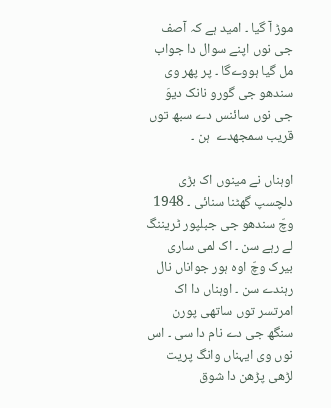موڑ آ گیا ۔ امید ہے کہ آصف جی نوں اپنے سوال دا جواب مل گیا ہووےگا ۔ پر پھر وی سندھو جی گورو نانک دیوَ  جی نوں سائنس دے سبھ توں قریب سمجھدے  ہن ۔

اوہناں نے مینوں اک بڑی دلچسپ گھٹنا سنائی ۔ 1948 وچّ سندھو جی جبلپور ٹریننگ لے رہے سن ۔ اک لمی ساری بیرک وچّ اوہ ہور جواناں نال رہندے سن ۔ اوہناں دا اک امرتسر توں ساتھی پورن سنگھ جی دے نام دا سی ۔ اس نوں وی ایہناں وانگ پریت لڑھی پڑھن دا شوق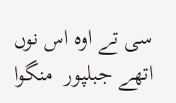سی تے اوہ اس نوں اتھے جبلپور  منگوا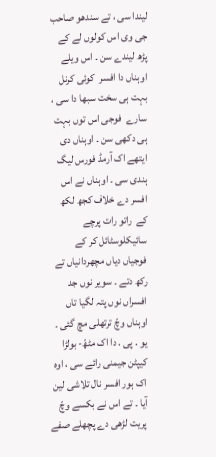لیندا سی ، تے سندھو صاحب جی وی اس کولوں لے کے پڑھ لیندے سن ۔ اس ویلے اوہناں دا افسر  کوئی کرنل بہت ہی سخت سبھا دا سی ، سارے  فوجی اس توں بہت ہی دکھی سن ۔ اوہناں دی ایتھے اک آرمڈ فورس لیگ ہندی سی ۔ اوہناں نے اس افسر دے خلاف کجھ لکھ کے  راتو رات پرچے سائیکلوسٹائل کر کے فوجیاں دیاں مچھردانیاں تے رکھ دتے ۔ سویر نوں جد افسراں نوں پتہ لگیا تاں اوہناں وچّ ترتھلی مچ گئی ۔ یو . پی . دا اک مٹھّ- بولڑا کیپٹن جیمنی رائے سی ، اوہ اک ہور افسر نال تلاشی لین آیا ۔ تے اس نے بکسے وچّ پریت لڑھی دے پچھلے صفے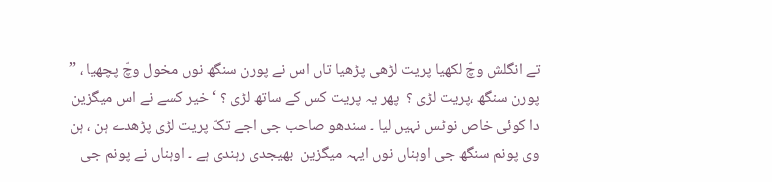تے انگلش وچّ لکھیا پریت لڑھی پڑھیا تاں اس نے پورن سنگھ نوں مخول وچّ پچھیا ، ” پورن سنگھ ،پریت لڑی ؟  پھر یہ پریت کس کے ساتھ لڑی ؟ ‘ خیر کسے نے اس میگزین دا کوئی خاص نوٹس نہیں لیا ۔ سندھو صاحب جی اجے تکّ پریت لڑی پڑھدے ہن ، ہن وی پونم سنگھ جی اوہناں نوں ایہہ میگزین  بھیجدی رہندی ہے ۔ اوہناں نے پونم جی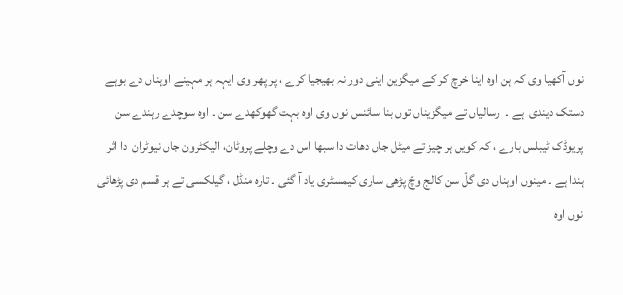نوں آکھیا وی کہ ہن اوہ اینا خرچ کر کے میگزین اینی دور نہ بھیجیا کرے ، پر پھر وی ایہہ ہر مہینے اوہناں دے بوہے دستک دیندی  ہے ۔  رسالیاں تے میگزیناں توں بنا سائنس نوں وی اوہ بہت گھوکھدے سن ۔ اوہ سوچدے رہندے سن پریوڈک ٹیبلس بارے ، کہ کویں ہر چیز تے میٹل جاں دھات دا سبھا اس دے وچلے پروٹان، الیکٹرون جاں نیوٹران  دا اثر ہندا ہے ۔ مینوں اوہناں دی گلّ سن کالج وچّ پڑھی ساری کیمسٹری یاد آ گئی ۔ تارہ منڈل ، گیلکسی تے ہر قسم دی پڑھائی نوں اوہ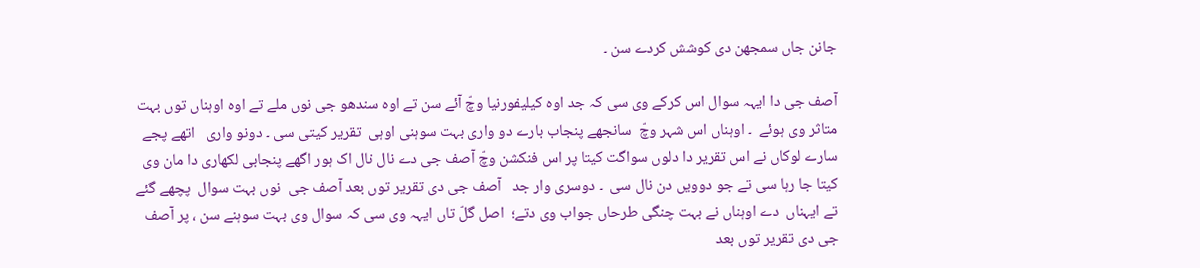جانن جاں سمجھن دی کوشش کردے سن ۔

آصف جی دا ایہہ سوال اس کرکے وی سی کہ جد اوہ کیلیفورنیا وچّ آئے سن تے اوہ سندھو جی نوں ملے تے اوہ اوہناں توں بہت متاثر وی ہوئے  ۔ اوہناں اس شہر وچّ  سانجھے پنجاب بارے دو واری بہت سوہنی اوہی  تقریر کیتی سی ۔ دونو واری   اتھے پجے سارے لوکاں نے اس تقریر دا دلوں سواگت کیتا پر اس فنکشن وچّ آصف جی دے نال نال اک ہور اگھے پنجابی لکھاری دا مان وی کیتا جا رہا سی تے جو دوویں دن نال سی  ۔ دوسری وار جد   آصف جی دی تقریر توں بعد آصف جی  نوں بہت سوال  پچھے گئے تے ایہناں  دے اوہناں نے بہت چنگی طرحاں جواب وی دتے؛  اصل گلّ تاں ایہہ وی سی کہ سوال وی بہت سوہنے سن ، پر آصف جی دی تقریر توں بعد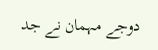دوجے مہمان نے جد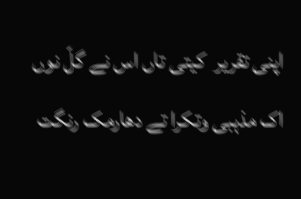اپنی تقریر  کیتی تاں اس نے گلّ نوں اک مذہبی وتکرا تے دھارمک رنگت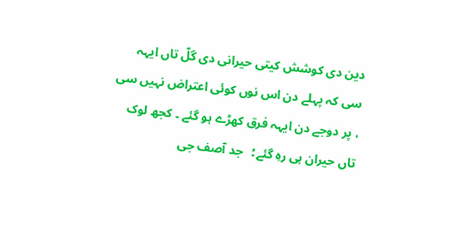دین دی کوشش کیتی حیرانی دی گلّ تاں ایہہ سی کہ پہلے دن اس نوں کوئی اعتراض نہیں سی ، پر دوجے دن ایہہ فرق کھڑے ہو گئے ۔ کجھ لوک تاں حیران ہی رہِ گئے؛   جد آصف جی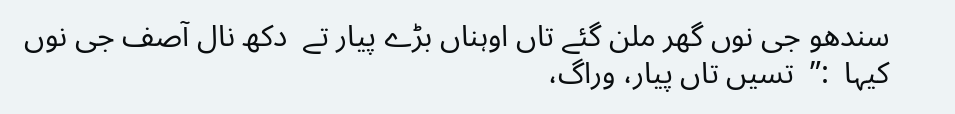سندھو جی نوں گھر ملن گئے تاں اوہناں بڑے پیار تے  دکھ نال آصف جی نوں کیہا  :”  تسیں تاں پیار، وراگ،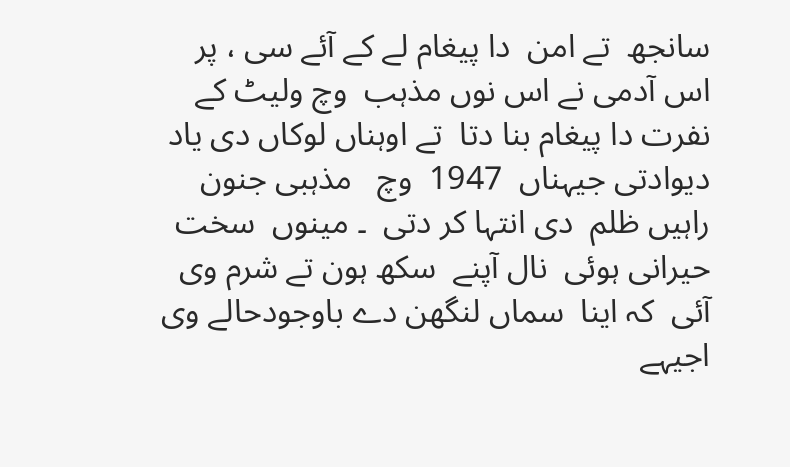سانجھ  تے امن  دا پیغام لے کے آئے سی ، پر اس آدمی نے اس نوں مذہب  وچ ولیٹ کے نفرت دا پیغام بنا دتا  تے اوہناں لوکاں دی یاد دیوادتی جیہناں  1947  وچ   مذہبی جنون  راہیں ظلم  دی انتہا کر دتی  ۔ مینوں  سخت حیرانی ہوئی  نال آپنے  سکھ ہون تے شرم وی آئی  کہ اینا  سماں لنگھن دے باوجودحالے وی اجیہے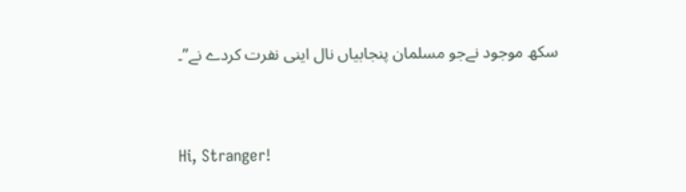سکھ موجود نےجو مسلمان پنجابیاں نال اینی نفرت کردے نے”۔



Hi, Stranger!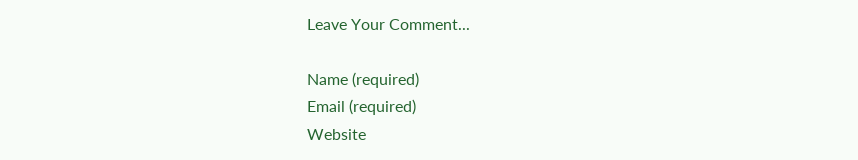Leave Your Comment...

Name (required)
Email (required)
Website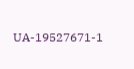UA-19527671-1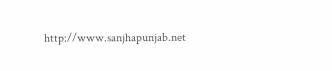http://www.sanjhapunjab.net